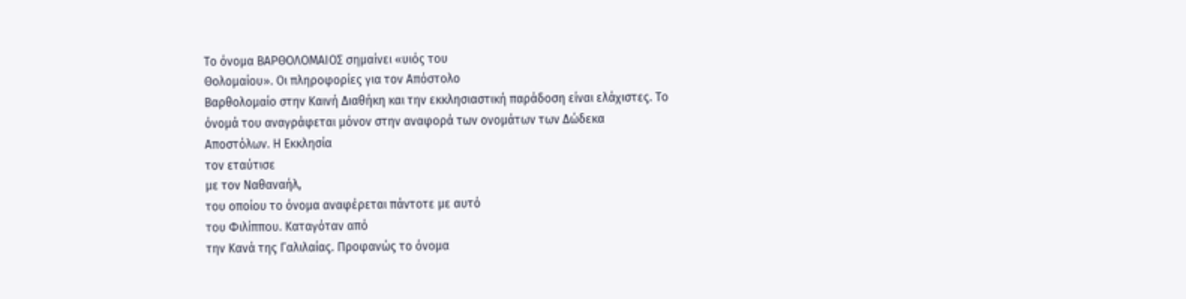Το όνομα ΒΑΡΘΟΛΟΜΑΙΟΣ σημαίνει «υιός του
Θολομαίου». Οι πληροφορίες για τον Απόστολο
Βαρθολομαίο στην Καινή Διαθήκη και την εκκλησιαστική παράδοση είναι ελάχιστες. Το
όνομά του αναγράφεται μόνον στην αναφορά των ονομάτων των Δώδεκα
Αποστόλων. Η Εκκλησία
τον εταύτισε
με τον Ναθαναήλ,
του οποίου το όνομα αναφέρεται πάντοτε με αυτό
του Φιλίππου. Καταγόταν από
την Κανά της Γαλιλαίας. Προφανώς το όνομα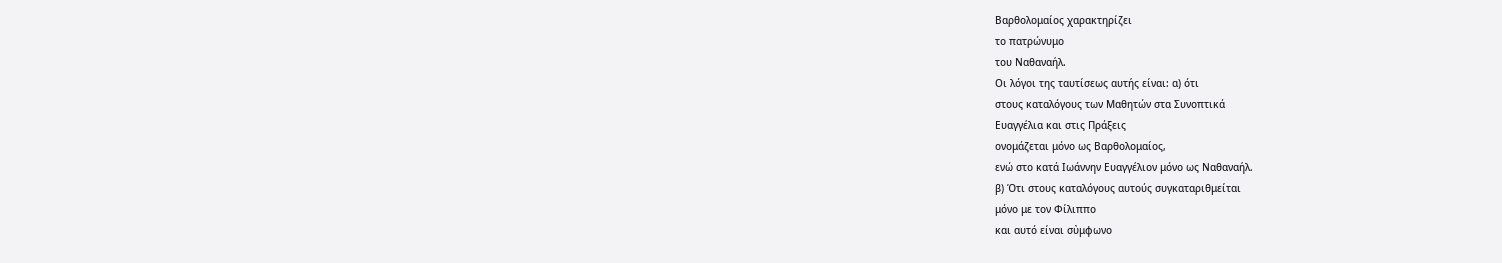Βαρθολομαίος χαρακτηρίζει
το πατρώνυμο
του Ναθαναήλ.
Οι λόγοι της ταυτίσεως αυτής είναι: α) ότι
στους καταλόγους των Μαθητών στα Συνοπτικά
Ευαγγέλια και στις Πράξεις
ονομάζεται μόνο ως Βαρθολομαίος,
ενώ στο κατά Ιωάννην Ευαγγέλιον μόνο ως Ναθαναήλ.
β) Ότι στους καταλόγους αυτούς συγκαταριθμείται
μόνο με τον Φίλιππο
και αυτό είναι σὐμφωνο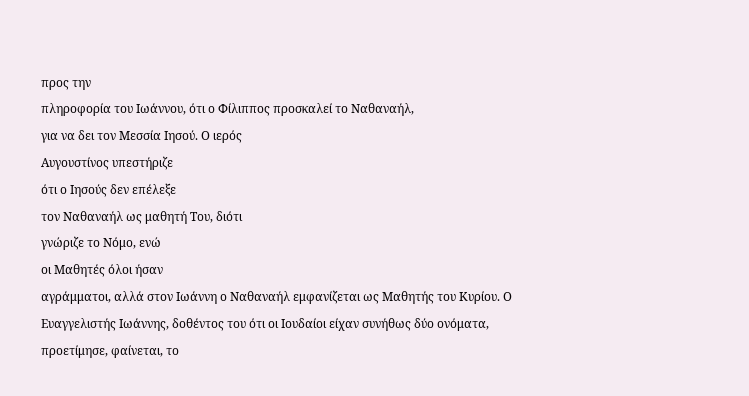προς την
πληροφορία του Ιωάννου, ότι ο Φίλιππος προσκαλεί το Ναθαναήλ,
για να δει τον Μεσσία Ιησού. Ο ιερός
Αυγουστίνος υπεστήριζε
ότι ο Ιησούς δεν επέλεξε
τον Ναθαναήλ ως μαθητή Του, διότι
γνώριζε το Νόμο, ενώ
οι Μαθητές όλοι ήσαν
αγράμματοι, αλλά στον Ιωάννη ο Ναθαναήλ εμφανίζεται ως Μαθητής του Κυρίου. Ο Ευαγγελιστής Ιωάννης, δοθέντος του ότι οι Ιουδαίοι είχαν συνήθως δύο ονόματα, προετίμησε, φαίνεται, το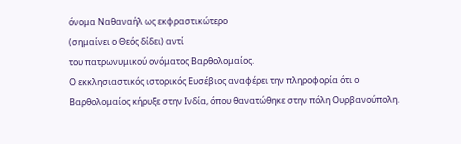όνομα Ναθαναήλ ως εκφραστικώτερο
(σημαίνει ο Θεός δίδει) αντί
του πατρωνυμικού ονόματος Βαρθολομαίος.
Ο εκκλησιαστικός ιστορικός Ευσέβιος αναφέρει την πληροφορία ότι ο Βαρθολομαίος κήρυξε στην Ινδία, όπου θανατώθηκε στην πόλη Ουρβανούπολη.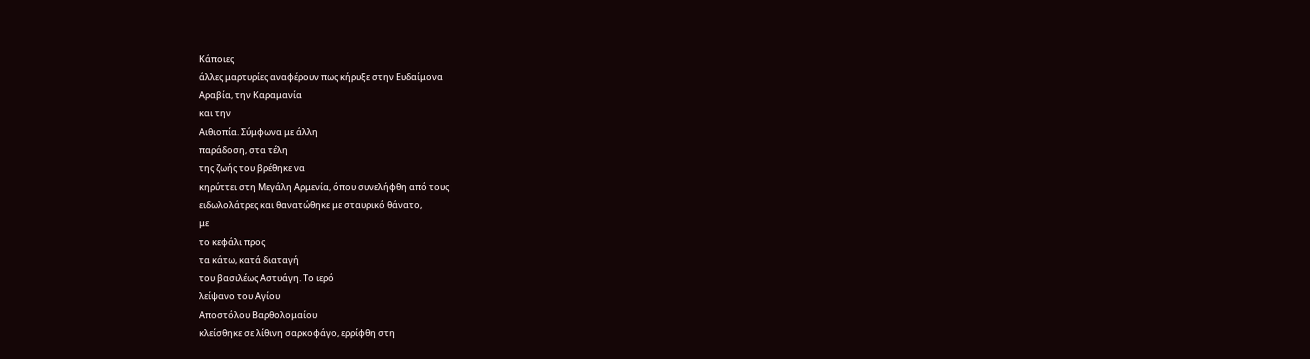Κάποιες
άλλες μαρτυρίες αναφέρουν πως κήρυξε στην Ευδαίμονα
Αραβία, την Καραμανία
και την
Αιθιοπία. Σύμφωνα με άλλη
παράδοση, στα τέλη
της ζωής του βρέθηκε να
κηρύττει στη Μεγάλη Αρμενία, όπου συνελήφθη από τους
ειδωλολάτρες και θανατώθηκε με σταυρικό θάνατο,
με
το κεφάλι προς
τα κάτω, κατά διαταγή
του βασιλέως Αστυάγη. Το ιερό
λείψανο του Αγίου
Αποστόλου Βαρθολομαίου
κλείσθηκε σε λίθινη σαρκοφάγο, ερρίφθη στη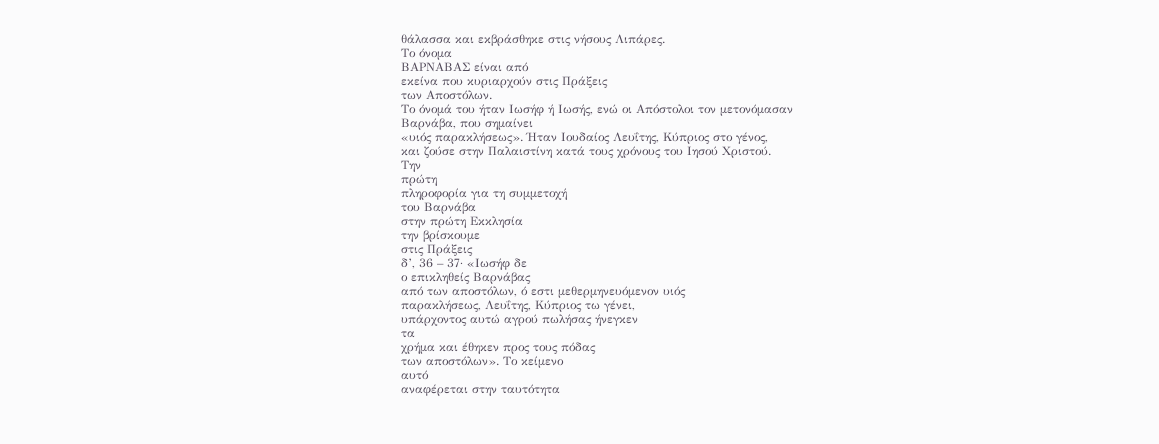θάλασσα και εκβράσθηκε στις νήσους Λιπάρες.
Το όνομα
ΒΑΡΝΑΒΑΣ είναι από
εκείνα που κυριαρχούν στις Πράξεις
των Αποστόλων.
Το όνομά του ήταν Ιωσήφ ή Ιωσής, ενώ οι Απόστολοι τον μετονόμασαν
Βαρνάβα, που σημαίνει
«υιός παρακλήσεως». Ήταν Ιουδαίος Λευΐτης, Κύπριος στο γένος,
και ζούσε στην Παλαιστίνη κατά τους χρόνους του Ιησού Χριστού.
Την
πρώτη
πληροφορία για τη συμμετοχή
του Βαρνάβα
στην πρώτη Εκκλησία
την βρίσκουμε
στις Πράξεις
δ’, 36 – 37· «Ιωσήφ δε
ο επικληθείς Βαρνάβας
από των αποστόλων, ό εστι μεθερμηνευόμενον υιός
παρακλήσεως, Λευΐτης, Κύπριος τω γένει,
υπάρχοντος αυτώ αγρού πωλήσας ήνεγκεν
τα
χρήμα και έθηκεν προς τους πόδας
των αποστόλων». Το κείμενο
αυτό
αναφέρεται στην ταυτότητα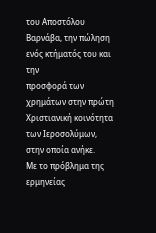του Αποστόλου
Βαρνάβα, την πώληση
ενός κτήματός του και την
προσφορά των χρημάτων στην πρώτη Χριστιανική κοινότητα των Ιεροσολύμων,
στην οποία ανήκε.
Με το πρόβλημα της ερμηνείας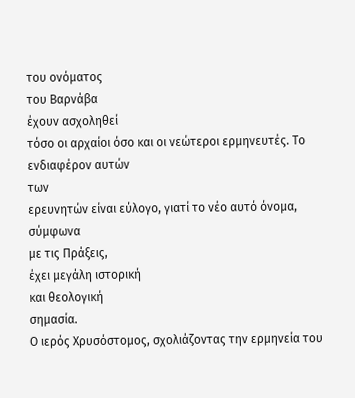του ονόματος
του Βαρνάβα
έχουν ασχοληθεί
τόσο οι αρχαίοι όσο και οι νεώτεροι ερμηνευτές. Το ενδιαφέρον αυτών
των
ερευνητών είναι εύλογο, γιατί το νέο αυτό όνομα, σύμφωνα
με τις Πράξεις,
έχει μεγάλη ιστορική
και θεολογική
σημασία.
Ο ιερός Χρυσόστομος, σχολιάζοντας την ερμηνεία του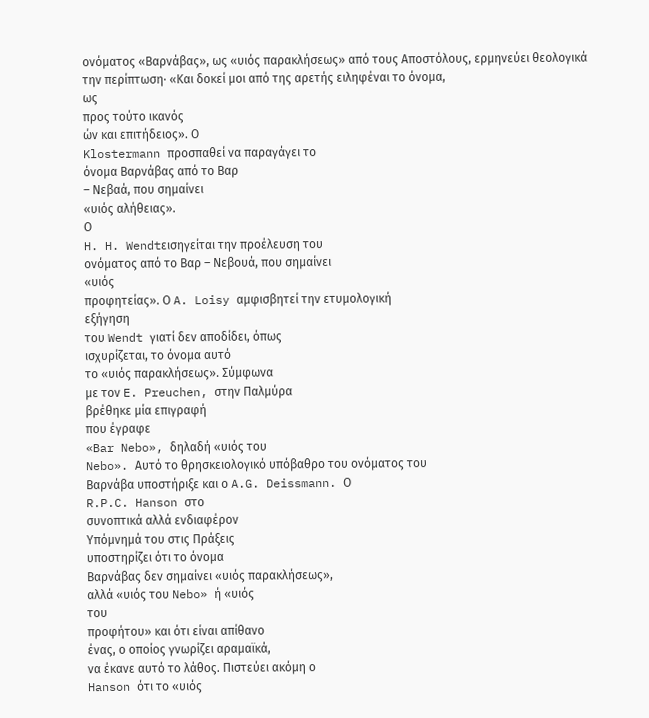ονόματος «Βαρνάβας», ως «υιός παρακλήσεως» από τους Αποστόλους, ερμηνεύει θεολογικά
την περίπτωση· «Και δοκεί μοι από της αρετής ειληφέναι το όνομα,
ως
προς τούτο ικανός
ών και επιτήδειος». Ο
Klostermann προσπαθεί να παραγάγει το
όνομα Βαρνάβας από το Βαρ
– Νεβαά, που σημαίνει
«υιός αλήθειας».
Ο
H. H. Wendtεισηγείται την προέλευση του
ονόματος από το Βαρ – Νεβουά, που σημαίνει
«υιός
προφητείας». Ο A. Loisy αμφισβητεί την ετυμολογική
εξήγηση
του Wendt γιατί δεν αποδίδει, όπως
ισχυρίζεται, το όνομα αυτό
το «υιός παρακλήσεως». Σύμφωνα
με τον E. Preuchen, στην Παλμύρα
βρέθηκε μία επιγραφή
που έγραφε
«Bar Nebo», δηλαδή «υιός του
Nebo». Αυτό το θρησκειολογικό υπόβαθρο του ονόματος του
Βαρνάβα υποστήριξε και ο A.G. Deissmann. Ο
R.P.C. Hanson στο
συνοπτικά αλλά ενδιαφέρον
Υπόμνημά του στις Πράξεις
υποστηρίζει ότι το όνομα
Βαρνάβας δεν σημαίνει «υιός παρακλήσεως»,
αλλά «υιός του Nebo» ή «υιός
του
προφήτου» και ότι είναι απίθανο
ένας, ο οποίος γνωρίζει αραμαϊκά,
να έκανε αυτό το λάθος. Πιστεύει ακόμη ο
Hanson ότι το «υιός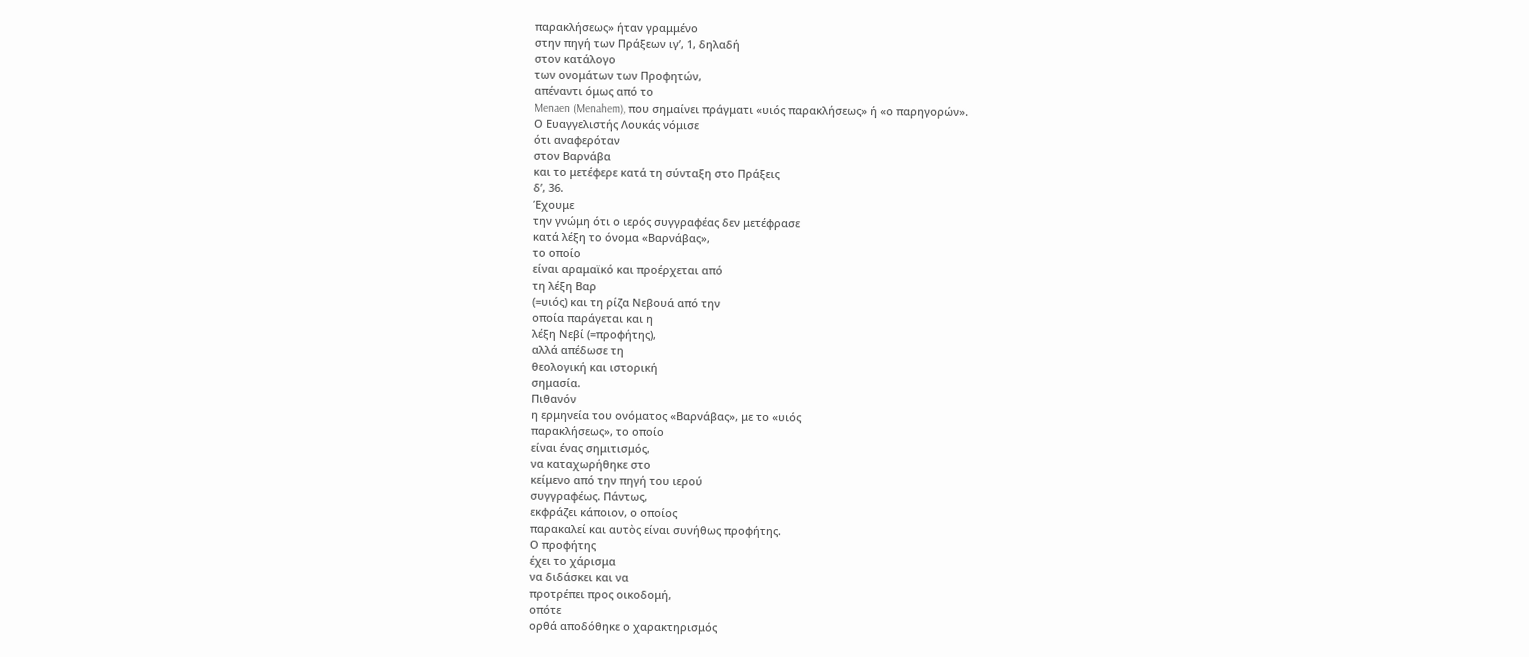παρακλήσεως» ήταν γραμμένο
στην πηγή των Πράξεων ιγ’, 1, δηλαδή
στον κατάλογο
των ονομάτων των Προφητών,
απέναντι όμως από το
Menaen (Menahem), που σημαίνει πράγματι «υιός παρακλήσεως» ή «ο παρηγορών».
Ο Ευαγγελιστής Λουκάς νόμισε
ότι αναφερόταν
στον Βαρνάβα
και το μετέφερε κατά τη σύνταξη στο Πράξεις
δ’, 36.
Έχουμε
την γνώμη ότι ο ιερός συγγραφέας δεν μετέφρασε
κατά λέξη το όνομα «Βαρνάβας»,
το οποίο
είναι αραμαϊκό και προέρχεται από
τη λέξη Βαρ
(=υιός) και τη ρίζα Νεβουά από την
οποία παράγεται και η
λέξη Νεβί (=προφήτης),
αλλά απέδωσε τη
θεολογική και ιστορική
σημασία.
Πιθανόν
η ερμηνεία του ονόματος «Βαρνάβας», με το «υιός
παρακλήσεως», το οποίο
είναι ένας σημιτισμός,
να καταχωρήθηκε στο
κείμενο από την πηγή του ιερού
συγγραφέως. Πάντως,
εκφράζει κάποιον, ο οποίος
παρακαλεί και αυτὸς είναι συνήθως προφήτης.
Ο προφήτης
έχει το χάρισμα
να διδάσκει και να
προτρέπει προς οικοδομή,
οπότε
ορθά αποδόθηκε ο χαρακτηρισμός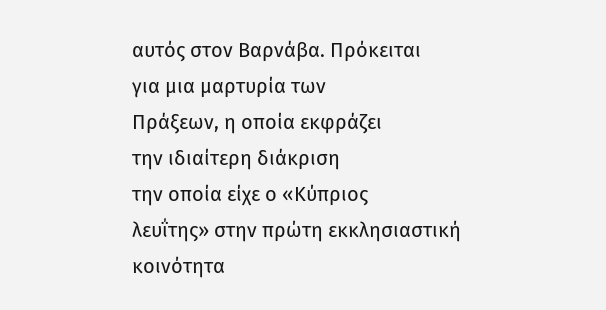αυτός στον Βαρνάβα. Πρόκειται
για μια μαρτυρία των
Πράξεων, η οποία εκφράζει
την ιδιαίτερη διάκριση
την οποία είχε ο «Κύπριος
λευΐτης» στην πρώτη εκκλησιαστική
κοινότητα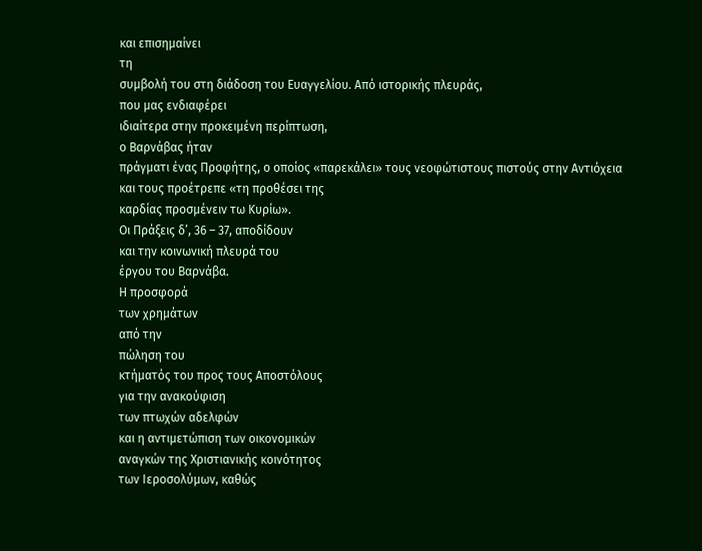και επισημαίνει
τη
συμβολή του στη διάδοση του Ευαγγελίου. Από ιστορικής πλευράς,
που μας ενδιαφέρει
ιδιαίτερα στην προκειμένη περίπτωση,
ο Βαρνάβας ήταν
πράγματι ένας Προφήτης, ο οποίος «παρεκάλει» τους νεοφώτιστους πιστούς στην Αντιόχεια
και τους προέτρεπε «τη προθέσει της
καρδίας προσμένειν τω Κυρίω».
Οι Πράξεις δ’, 36 – 37, αποδίδουν
και την κοινωνική πλευρά του
έργου του Βαρνάβα.
Η προσφορά
των χρημάτων
από την
πώληση του
κτήματός του προς τους Αποστόλους
για την ανακούφιση
των πτωχών αδελφών
και η αντιμετώπιση των οικονομικών
αναγκών της Χριστιανικής κοινότητος
των Ιεροσολύμων, καθώς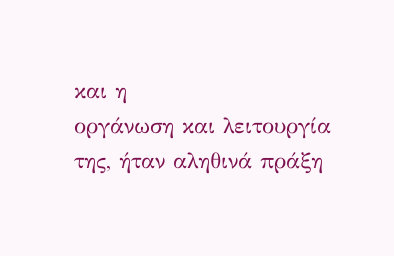και η
οργάνωση και λειτουργία
της, ήταν αληθινά πράξη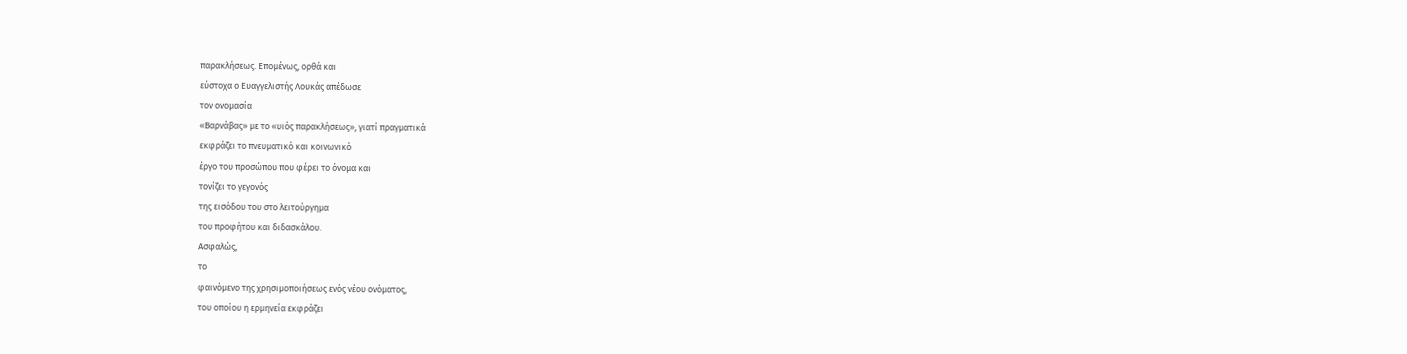παρακλήσεως. Επομένως, ορθά και
εύστοχα ο Ευαγγελιστής Λουκάς απέδωσε
τον ονομασία
«Βαρνάβας» με το «υιός παρακλήσεως», γιατί πραγματικά
εκφράζει το πνευματικό και κοινωνικό
έργο του προσώπου που φέρει το όνομα και
τονίζει το γεγονός
της εισόδου του στο λειτούργημα
του προφήτου και διδασκάλου.
Ασφαλώς,
το
φαινόμενο της χρησιμοποιήσεως ενός νέου ονόματος,
του οποίου η ερμηνεία εκφράζει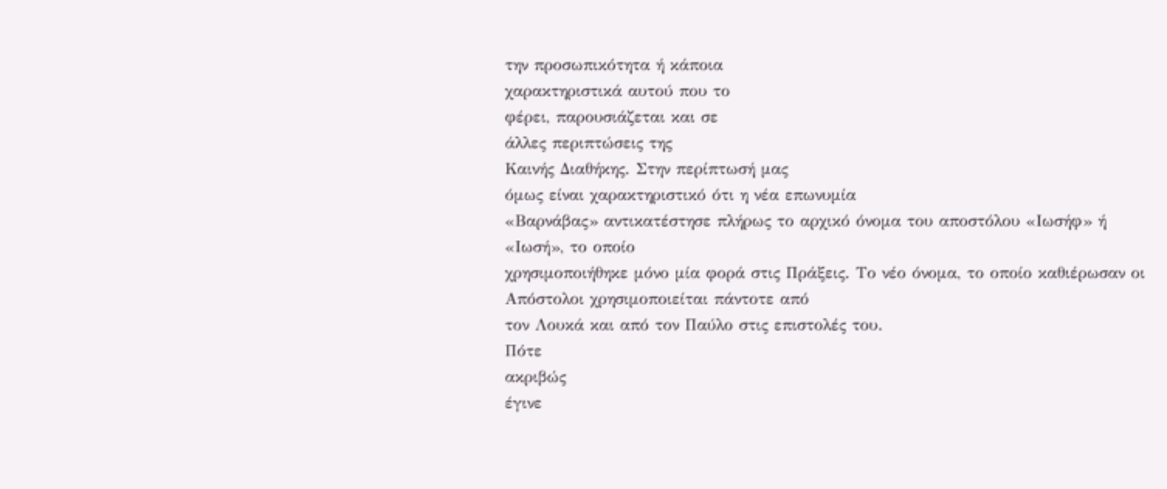την προσωπικότητα ή κάποια
χαρακτηριστικά αυτού που το
φέρει, παρουσιάζεται και σε
άλλες περιπτώσεις της
Καινής Διαθήκης. Στην περίπτωσή μας
όμως είναι χαρακτηριστικό ότι η νέα επωνυμία
«Βαρνάβας» αντικατέστησε πλήρως το αρχικό όνομα του αποστόλου «Ιωσήφ» ή
«Ιωσή», το οποίο
χρησιμοποιήθηκε μόνο μία φορά στις Πράξεις. Το νέο όνομα, το οποίο καθιέρωσαν οι
Απόστολοι χρησιμοποιείται πάντοτε από
τον Λουκά και από τον Παύλο στις επιστολές του.
Πότε
ακριβώς
έγινε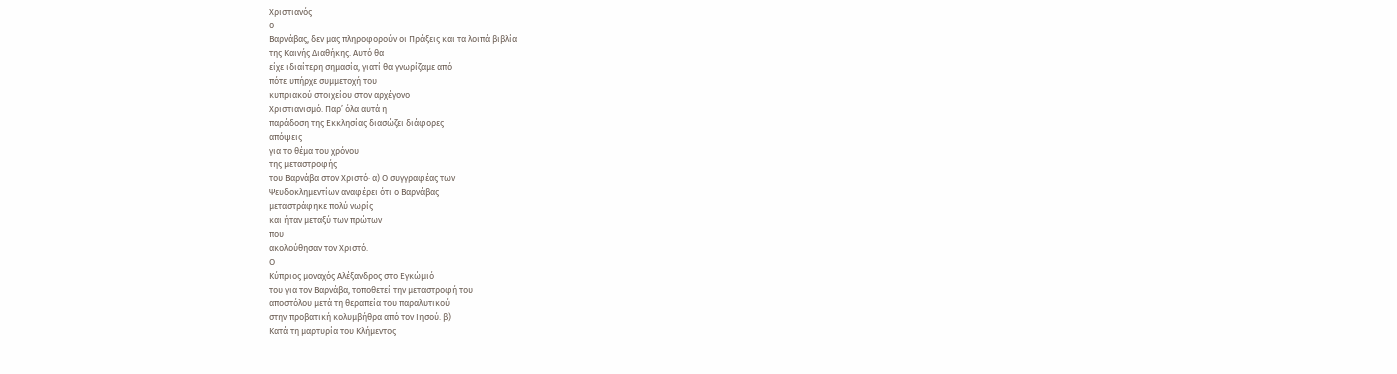Χριστιανός
ο
Βαρνάβας, δεν μας πληροφορούν οι Πράξεις και τα λοιπά βιβλία
της Καινής Διαθήκης. Αυτό θα
είχε ιδιαίτερη σημασία, γιατί θα γνωρίζαμε από
πότε υπήρχε συμμετοχή του
κυπριακού στοιχείου στον αρχέγονο
Χριστιανισμό. Παρ’ όλα αυτά η
παράδοση της Εκκλησίας διασώζει διάφορες
απόψεις
για το θέμα του χρόνου
της μεταστροφής
του Βαρνάβα στον Χριστό· α) Ο συγγραφέας των
Ψευδοκλημεντίων αναφέρει ότι ο Βαρνάβας
μεταστράφηκε πολύ νωρίς
και ήταν μεταξύ των πρώτων
που
ακολούθησαν τον Χριστό.
Ο
Κύπριος μοναχός Αλέξανδρος στο Εγκώμιό
του για τον Βαρνάβα, τοποθετεί την μεταστροφή του
αποστόλου μετά τη θεραπεία του παραλυτικού
στην προβατική κολυμβήθρα από τον Ιησού. β)
Κατά τη μαρτυρία του Κλήμεντος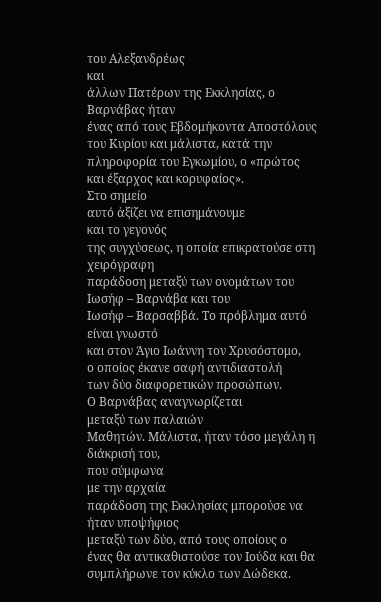του Αλεξανδρέως
και
άλλων Πατέρων της Εκκλησίας, ο Βαρνάβας ήταν
ένας από τους Εβδομήκοντα Αποστόλους του Κυρίου και μάλιστα, κατά την
πληροφορία του Εγκωμίου, ο «πρώτος
και έξαρχος και κορυφαίος».
Στο σημείο
αυτό ἀξίζει να επισημάνουμε
και το γεγονός
της συγχύσεως, η οποία επικρατούσε στη χειρόγραφη
παράδοση μεταξύ των ονομάτων του
Ιωσήφ – Βαρνάβα και του
Ιωσήφ – Βαρσαββά. Το πρόβλημα αυτό είναι γνωστό
και στον Άγιο Ιωάννη τον Χρυσόστομο,
ο οποίος έκανε σαφή αντιδιαστολή
των δύο διαφορετικών προσώπων.
Ο Βαρνάβας αναγνωρίζεται
μεταξύ των παλαιών
Μαθητών. Μάλιστα, ήταν τόσο μεγάλη η διάκρισή του,
που σύμφωνα
με την αρχαία
παράδοση της Εκκλησίας μπορούσε να ήταν υποψήφιος
μεταξύ των δύο, από τους οποίους ο
ένας θα αντικαθιστούσε τον Ιούδα και θα συμπλήρωνε τον κύκλο των Δώδεκα.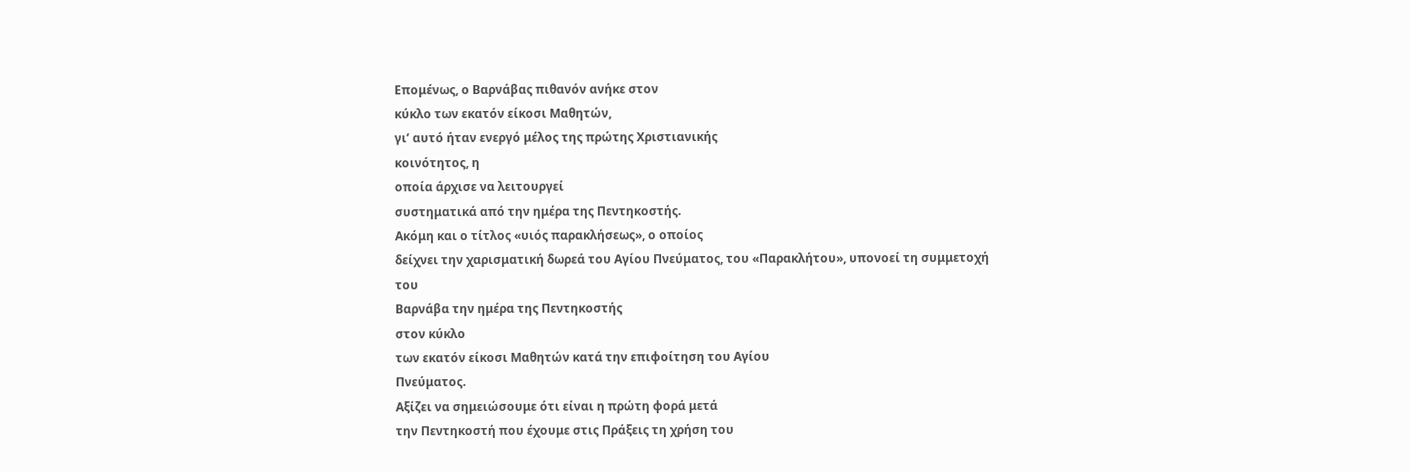Επομένως, ο Βαρνάβας πιθανόν ανήκε στον
κύκλο των εκατόν είκοσι Μαθητών,
γι’ αυτό ήταν ενεργό μέλος της πρώτης Χριστιανικής
κοινότητος, η
οποία άρχισε να λειτουργεί
συστηματικά από την ημέρα της Πεντηκοστής.
Ακόμη και ο τίτλος «υιός παρακλήσεως», ο οποίος
δείχνει την χαρισματική δωρεά του Αγίου Πνεύματος, του «Παρακλήτου», υπονοεί τη συμμετοχή
του
Βαρνάβα την ημέρα της Πεντηκοστής
στον κύκλο
των εκατόν είκοσι Μαθητών κατά την επιφοίτηση του Αγίου
Πνεύματος.
Αξίζει να σημειώσουμε ότι είναι η πρώτη φορά μετά
την Πεντηκοστή που έχουμε στις Πράξεις τη χρήση του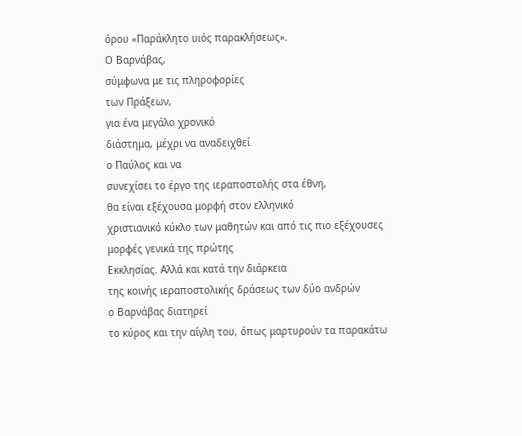όρου «Παράκλητο υιός παρακλήσεως».
Ο Βαρνάβας,
σύμφωνα με τις πληροφορίες
των Πράξεων,
για ένα μεγάλο χρονικό
διάστημα, μέχρι να αναδειχθεί
ο Παύλος και να
συνεχίσει το έργο της ιεραποστολής στα έθνη,
θα είναι εξέχουσα μορφή στον ελληνικό
χριστιανικό κύκλο των μαθητών και από τις πιο εξέχουσες
μορφές γενικά της πρώτης
Εκκλησίας. Αλλά και κατά την διάρκεια
της κοινής ιεραποστολικής δράσεως των δύο ανδρών
ο Βαρνάβας διατηρεί
το κύρος και την αίγλη του, όπως μαρτυρούν τα παρακάτω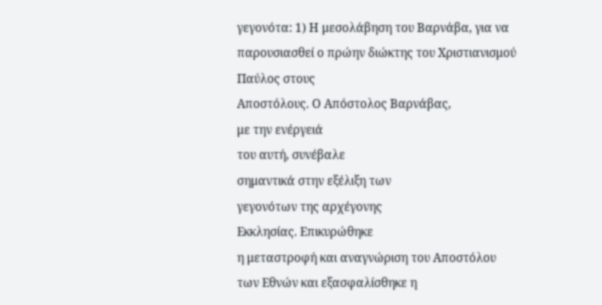γεγονότα: 1) Η μεσολάβηση του Βαρνάβα, για να
παρουσιασθεί ο πρώην διώκτης του Χριστιανισμού
Παύλος στους
Αποστόλους. Ο Απόστολος Βαρνάβας,
με την ενέργειά
του αυτή, συνέβαλε
σημαντικά στην εξέλιξη των
γεγονότων της αρχέγονης
Εκκλησίας. Επικυρώθηκε
η μεταστροφή και αναγνώριση του Αποστόλου
των Εθνών και εξασφαλίσθηκε η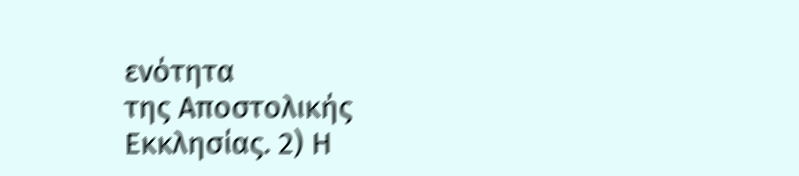ενότητα
της Αποστολικής
Εκκλησίας. 2) Η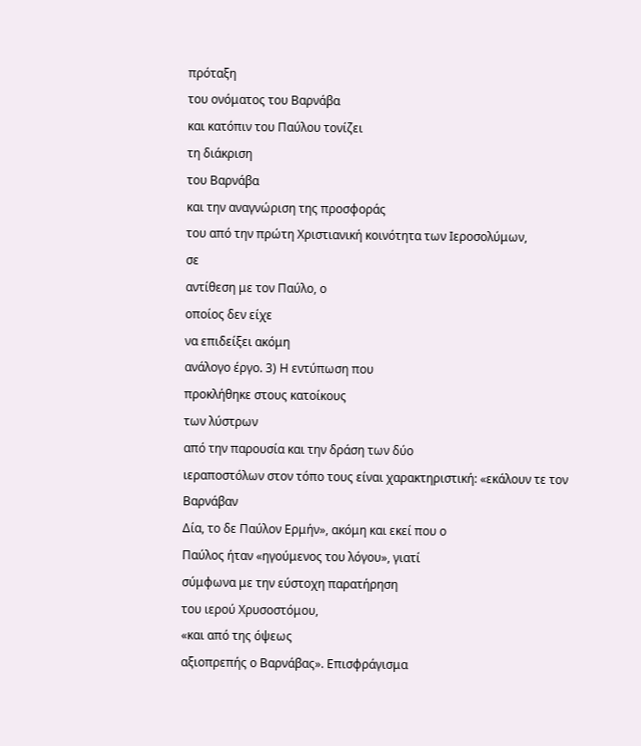πρόταξη
του ονόματος του Βαρνάβα
και κατόπιν του Παύλου τονίζει
τη διάκριση
του Βαρνάβα
και την αναγνώριση της προσφοράς
του από την πρώτη Χριστιανική κοινότητα των Ιεροσολύμων,
σε
αντίθεση με τον Παύλο, ο
οποίος δεν είχε
να επιδείξει ακόμη
ανάλογο έργο. 3) Η εντύπωση που
προκλήθηκε στους κατοίκους
των λύστρων
από την παρουσία και την δράση των δύο
ιεραποστόλων στον τόπο τους είναι χαρακτηριστική: «εκάλουν τε τον Βαρνάβαν
Δία, το δε Παύλον Ερμήν», ακόμη και εκεί που ο
Παύλος ήταν «ηγούμενος του λόγου», γιατί
σύμφωνα με την εύστοχη παρατήρηση
του ιερού Χρυσοστόμου,
«και από της όψεως
αξιοπρεπής ο Βαρνάβας». Επισφράγισμα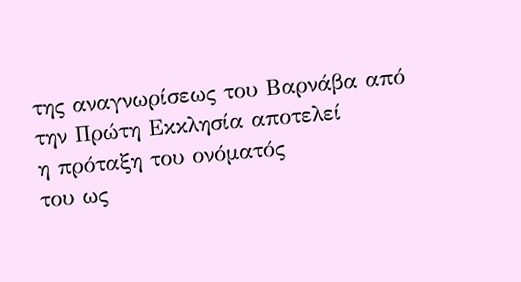της αναγνωρίσεως του Βαρνάβα από την Πρώτη Εκκλησία αποτελεί
η πρόταξη του ονόματός
του ως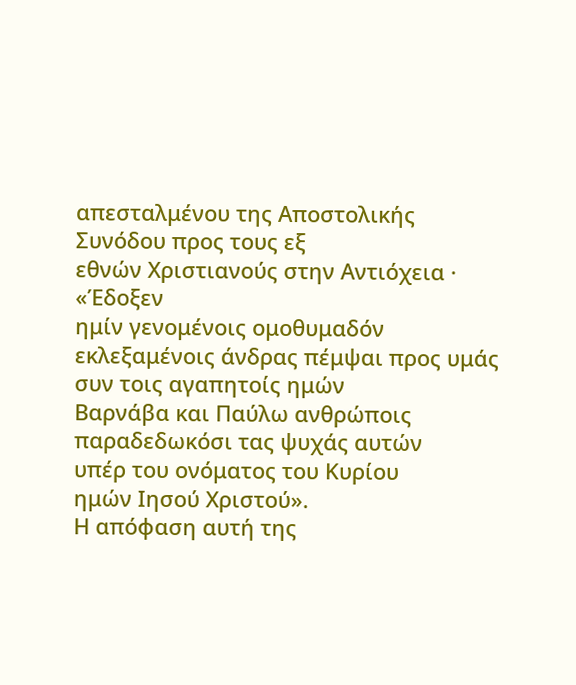απεσταλμένου της Αποστολικής Συνόδου προς τους εξ
εθνών Χριστιανούς στην Αντιόχεια · «Έδοξεν
ημίν γενομένοις ομοθυμαδόν εκλεξαμένοις άνδρας πέμψαι προς υμάς συν τοις αγαπητοίς ημών
Βαρνάβα και Παύλω ανθρώποις παραδεδωκόσι τας ψυχάς αυτών
υπέρ του ονόματος του Κυρίου
ημών Ιησού Χριστού».
Η απόφαση αυτή της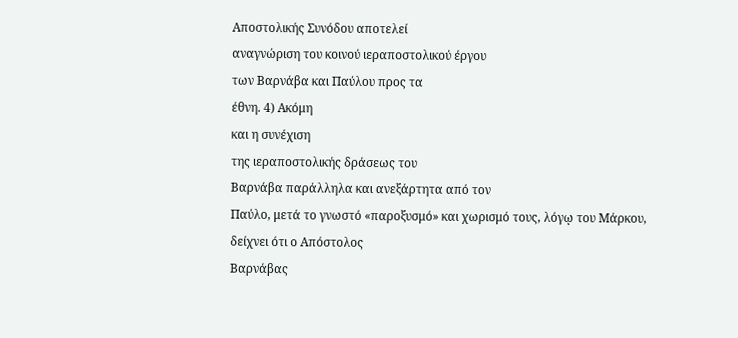Αποστολικής Συνόδου αποτελεί
αναγνώριση του κοινού ιεραποστολικού έργου
των Βαρνάβα και Παύλου προς τα
έθνη. 4) Ακόμη
και η συνέχιση
της ιεραποστολικής δράσεως του
Βαρνάβα παράλληλα και ανεξάρτητα από τον
Παύλο, μετά το γνωστό «παροξυσμό» και χωρισμό τους, λόγῳ του Μάρκου,
δείχνει ότι ο Απόστολος
Βαρνάβας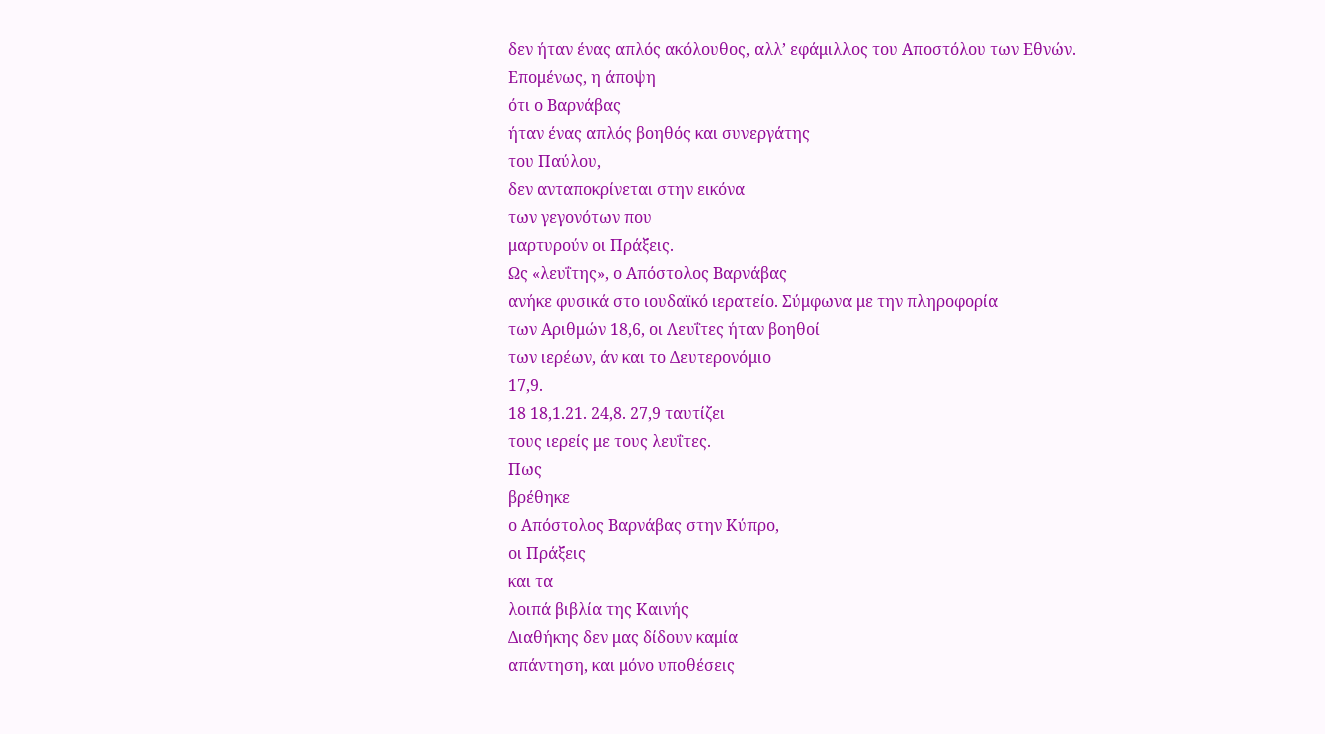δεν ήταν ένας απλός ακόλουθος, αλλ’ εφάμιλλος του Αποστόλου των Εθνών.
Επομένως, η άποψη
ότι ο Βαρνάβας
ήταν ένας απλός βοηθός και συνεργάτης
του Παύλου,
δεν ανταποκρίνεται στην εικόνα
των γεγονότων που
μαρτυρούν οι Πράξεις.
Ως «λευΐτης», ο Απόστολος Βαρνάβας
ανήκε φυσικά στο ιουδαϊκό ιερατείο. Σύμφωνα με την πληροφορία
των Αριθμών 18,6, οι Λευΐτες ήταν βοηθοί
των ιερέων, άν και το Δευτερονόμιο
17,9.
18 18,1.21. 24,8. 27,9 ταυτίζει
τους ιερείς με τους λευΐτες.
Πως
βρέθηκε
ο Απόστολος Βαρνάβας στην Κύπρο,
οι Πράξεις
και τα
λοιπά βιβλία της Καινής
Διαθήκης δεν μας δίδουν καμία
απάντηση, και μόνο υποθέσεις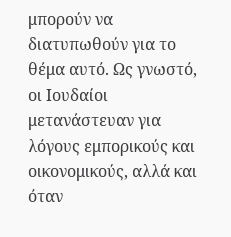μπορούν να διατυπωθούν για το
θέμα αυτό. Ως γνωστό,
οι Ιουδαίοι μετανάστευαν για λόγους εμπορικούς και οικονομικούς, αλλά και όταν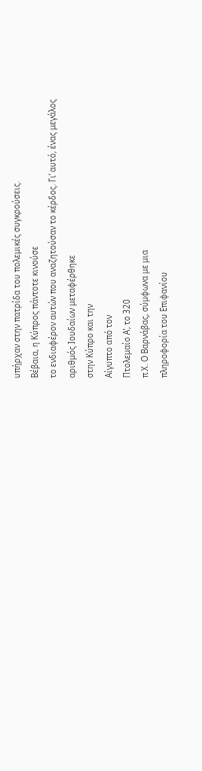υπήρχαν στην πατρίδα του πολεμικές συγκρούσεις.
Βέβαια, η Κύπρος πάντοτε κινούσε
το ενδιαφέρον αυτών που αναζητούσαν το κέρδος. Γι’ αυτό, ένας μεγάλος
αριθμός Ιουδαίων μεταφέρθηκε
στην Κύπρο και την
Αίγυπτο από τον
Πτολεμαίο Α’, το 320
π.Χ. Ο Βαρνάβας, σύμφωνα με μια
πληροφορία του Επιφανίου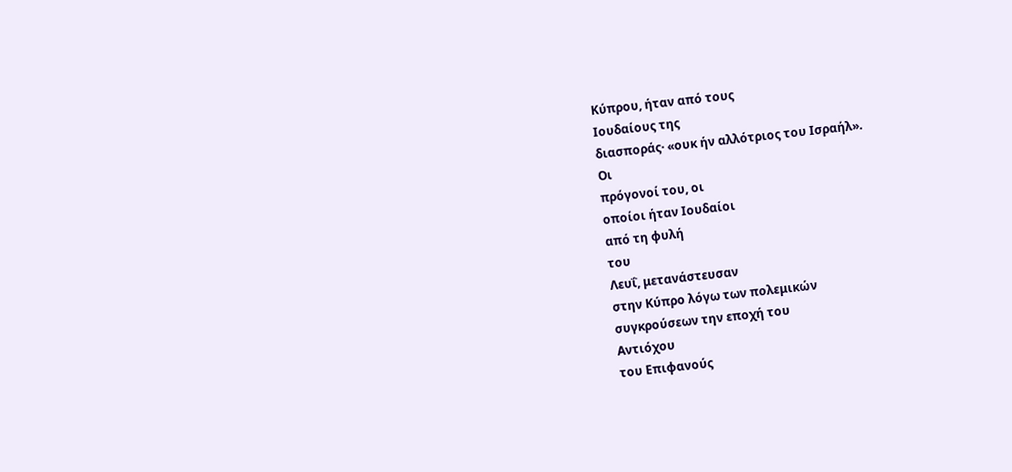Κύπρου, ήταν από τους
Ιουδαίους της
διασποράς· «ουκ ήν αλλότριος του Ισραήλ».
Οι
πρόγονοί του, οι
οποίοι ήταν Ιουδαίοι
από τη φυλή
του
Λευΐ, μετανάστευσαν
στην Κύπρο λόγω των πολεμικών
συγκρούσεων την εποχή του
Αντιόχου
του Επιφανούς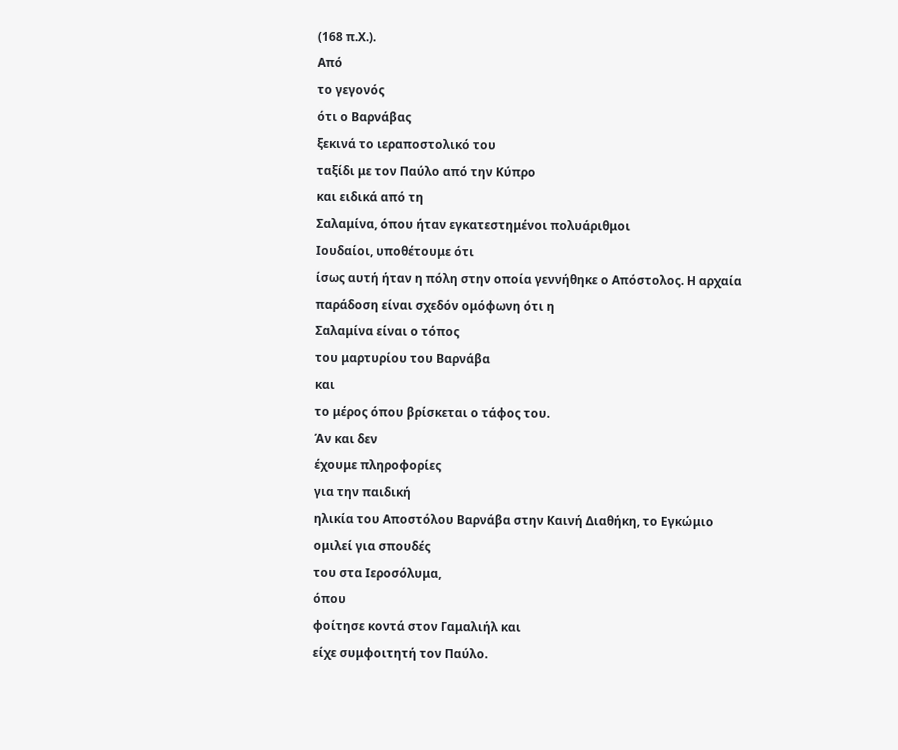(168 π.Χ.).
Από
το γεγονός
ότι ο Βαρνάβας
ξεκινά το ιεραποστολικό του
ταξίδι με τον Παύλο από την Κύπρο
και ειδικά από τη
Σαλαμίνα, όπου ήταν εγκατεστημένοι πολυάριθμοι
Ιουδαίοι, υποθέτουμε ότι
ίσως αυτή ήταν η πόλη στην οποία γεννήθηκε ο Απόστολος. Η αρχαία
παράδοση είναι σχεδόν ομόφωνη ότι η
Σαλαμίνα είναι ο τόπος
του μαρτυρίου του Βαρνάβα
και
το μέρος όπου βρίσκεται ο τάφος του.
Άν και δεν
έχουμε πληροφορίες
για την παιδική
ηλικία του Αποστόλου Βαρνάβα στην Καινή Διαθήκη, το Εγκώμιο
ομιλεί για σπουδές
του στα Ιεροσόλυμα,
όπου
φοίτησε κοντά στον Γαμαλιήλ και
είχε συμφοιτητή τον Παύλο.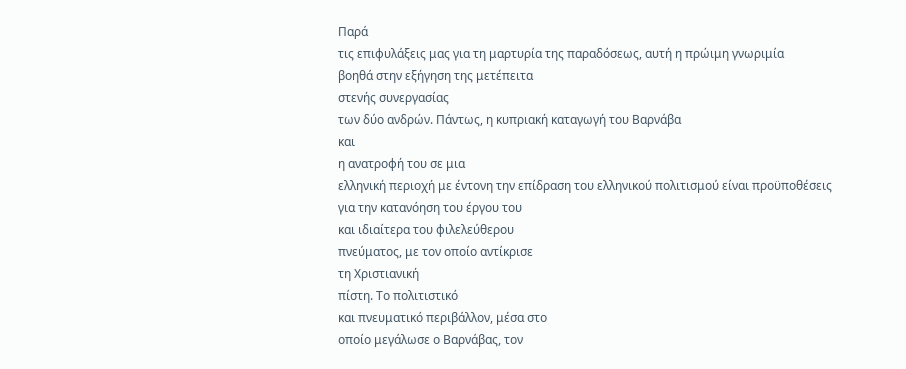Παρά
τις επιφυλάξεις μας για τη μαρτυρία της παραδόσεως, αυτή η πρώιμη γνωριμία
βοηθά στην εξήγηση της μετέπειτα
στενής συνεργασίας
των δύο ανδρών. Πάντως, η κυπριακή καταγωγή του Βαρνάβα
και
η ανατροφή του σε μια
ελληνική περιοχή με έντονη την επίδραση του ελληνικού πολιτισμού είναι προϋποθέσεις
για την κατανόηση του έργου του
και ιδιαίτερα του φιλελεύθερου
πνεύματος, με τον οποίο αντίκρισε
τη Χριστιανική
πίστη. Το πολιτιστικό
και πνευματικό περιβάλλον, μέσα στο
οποίο μεγάλωσε ο Βαρνάβας, τον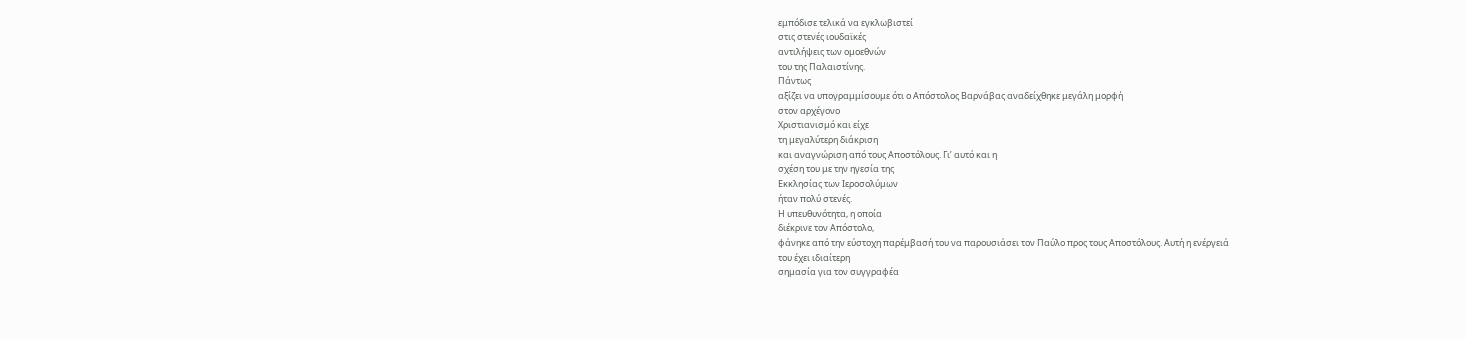εμπόδισε τελικά να εγκλωβιστεί
στις στενές ιουδαϊκές
αντιλήψεις των ομοεθνών
του της Παλαιστίνης.
Πάντως
αξίζει να υπογραμμίσουμε ότι ο Απόστολος Βαρνάβας αναδείχθηκε μεγάλη μορφή
στον αρχέγονο
Χριστιανισμό και είχε
τη μεγαλύτερη διάκριση
και αναγνώριση από τους Αποστόλους. Γι’ αυτό και η
σχέση του με την ηγεσία της
Εκκλησίας των Ιεροσολύμων
ήταν πολύ στενές.
Η υπευθυνότητα, η οποία
διέκρινε τον Απόστολο,
φάνηκε από την εύστοχη παρέμβασή του να παρουσιάσει τον Παύλο προς τους Αποστόλους. Αυτή η ενέργειά
του έχει ιδιαίτερη
σημασία για τον συγγραφέα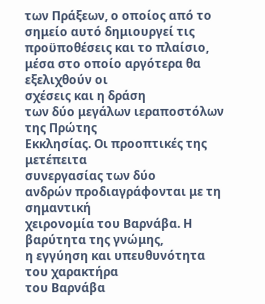των Πράξεων, ο οποίος από το σημείο αυτό δημιουργεί τις
προϋποθέσεις και το πλαίσιο, μέσα στο οποίο αργότερα θα εξελιχθούν οι
σχέσεις και η δράση
των δύο μεγάλων ιεραποστόλων
της Πρώτης
Εκκλησίας. Οι προοπτικές της μετέπειτα
συνεργασίας των δύο
ανδρών προδιαγράφονται με τη σημαντική
χειρονομία του Βαρνάβα. Η βαρύτητα της γνώμης,
η εγγύηση και υπευθυνότητα
του χαρακτήρα
του Βαρνάβα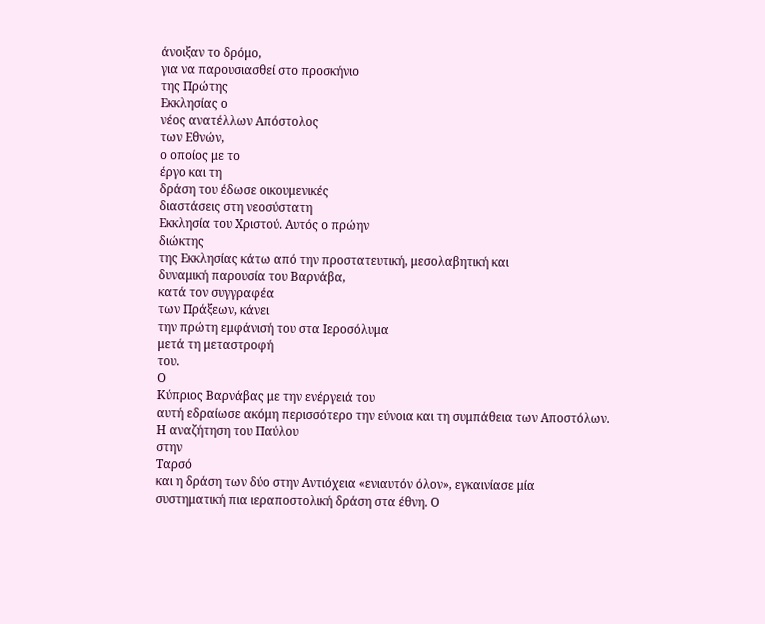άνοιξαν το δρόμο,
για να παρουσιασθεί στο προσκήνιο
της Πρώτης
Εκκλησίας ο
νέος ανατέλλων Απόστολος
των Εθνών,
ο οποίος με το
έργο και τη
δράση του έδωσε οικουμενικές
διαστάσεις στη νεοσύστατη
Εκκλησία του Χριστού. Αυτός ο πρώην
διώκτης
της Εκκλησίας κάτω από την προστατευτική, μεσολαβητική και
δυναμική παρουσία του Βαρνάβα,
κατά τον συγγραφέα
των Πράξεων, κάνει
την πρώτη εμφάνισή του στα Ιεροσόλυμα
μετά τη μεταστροφή
του.
Ο
Κύπριος Βαρνάβας με την ενέργειά του
αυτή εδραίωσε ακόμη περισσότερο την εύνοια και τη συμπάθεια των Αποστόλων.
Η αναζήτηση του Παύλου
στην
Ταρσό
και η δράση των δύο στην Αντιόχεια «ενιαυτόν όλον», εγκαινίασε μία
συστηματική πια ιεραποστολική δράση στα έθνη. Ο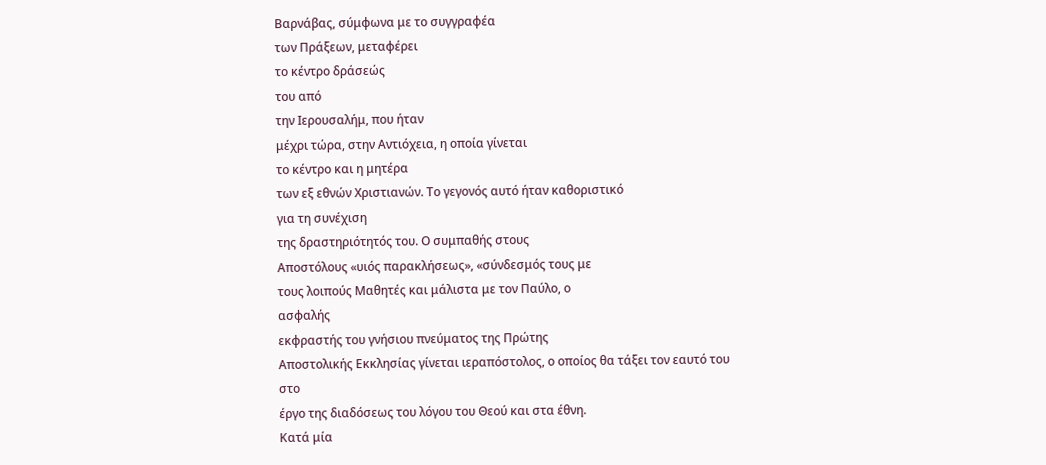Βαρνάβας, σύμφωνα με το συγγραφέα
των Πράξεων, μεταφέρει
το κέντρο δράσεώς
του από
την Ιερουσαλήμ, που ήταν
μέχρι τώρα, στην Αντιόχεια, η οποία γίνεται
το κέντρο και η μητέρα
των εξ εθνών Χριστιανών. Το γεγονός αυτό ήταν καθοριστικό
για τη συνέχιση
της δραστηριότητός του. Ο συμπαθής στους
Αποστόλους «υιός παρακλήσεως», «σύνδεσμός τους με
τους λοιπούς Μαθητές και μάλιστα με τον Παύλο, ο
ασφαλής
εκφραστής του γνήσιου πνεύματος της Πρώτης
Αποστολικής Εκκλησίας γίνεται ιεραπόστολος, ο οποίος θα τάξει τον εαυτό του
στο
έργο της διαδόσεως του λόγου του Θεού και στα έθνη.
Κατά μία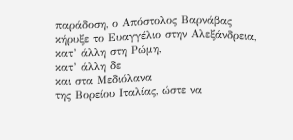παράδοση, ο Απόστολος Βαρνάβας
κήρυξε το Ευαγγέλιο στην Αλεξάνδρεια,
κατ’ άλλη στη Ρώμη,
κατ’ άλλη δε
και στα Μεδιόλανα
της Βορείου Ιταλίας, ώστε να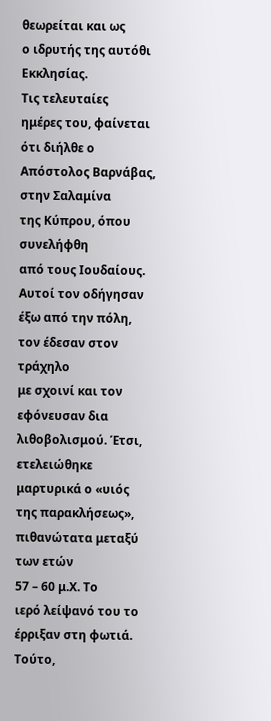θεωρείται και ως
ο ιδρυτής της αυτόθι Εκκλησίας.
Τις τελευταίες
ημέρες του, φαίνεται
ότι διήλθε ο Απόστολος Βαρνάβας, στην Σαλαμίνα
της Κύπρου, όπου συνελήφθη
από τους Ιουδαίους. Αυτοί τον οδήγησαν
έξω από την πόλη,
τον έδεσαν στον τράχηλο
με σχοινί και τον
εφόνευσαν δια λιθοβολισμού. Έτσι, ετελειώθηκε
μαρτυρικά ο «υιός της παρακλήσεως», πιθανώτατα μεταξύ των ετών
57 – 60 μ.Χ. Το
ιερό λείψανό του το έρριξαν στη φωτιά. Τούτο,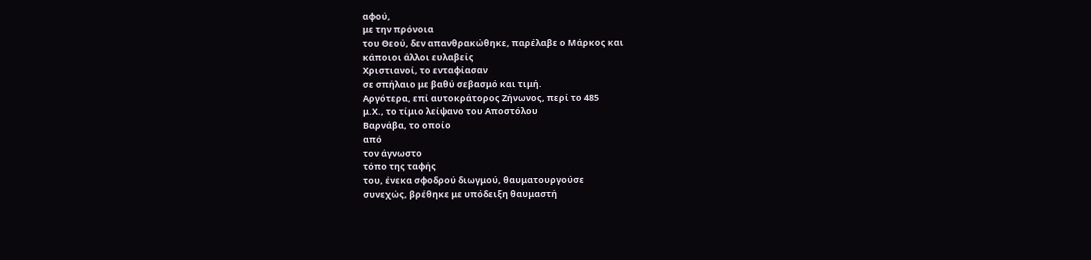αφού,
με την πρόνοια
του Θεού, δεν απανθρακώθηκε, παρέλαβε ο Μάρκος και
κάποιοι άλλοι ευλαβείς
Χριστιανοί, το ενταφίασαν
σε σπήλαιο με βαθύ σεβασμό και τιμή.
Αργότερα, επί αυτοκράτορος Ζήνωνος, περί το 485
μ.Χ., το τίμιο λείψανο του Αποστόλου
Βαρνάβα, το οποίο
από
τον άγνωστο
τόπο της ταφής
του, ένεκα σφοδρού διωγμού, θαυματουργούσε
συνεχώς, βρέθηκε με υπόδειξη θαυμαστή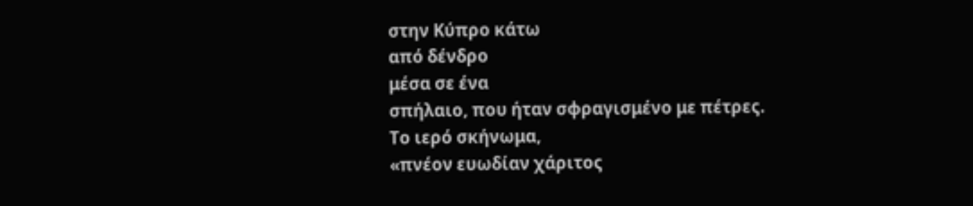στην Κύπρο κάτω
από δένδρο
μέσα σε ένα
σπήλαιο, που ήταν σφραγισμένο με πέτρες.
Το ιερό σκήνωμα,
«πνέον ευωδίαν χάριτος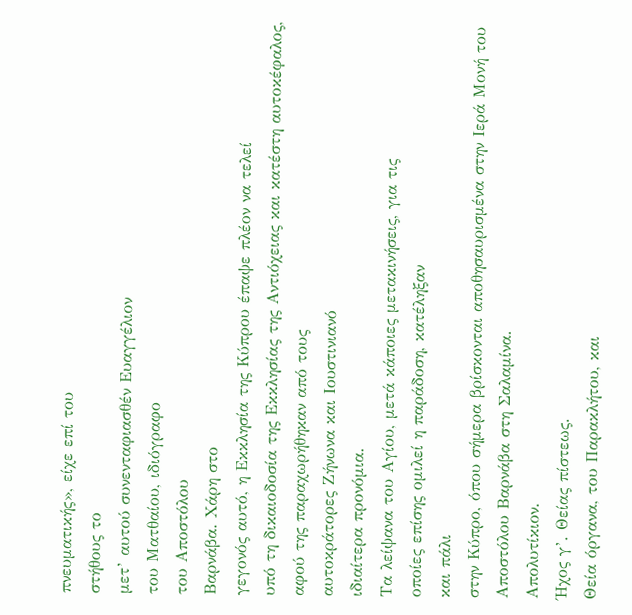πνευματικής», είχε επί του
στήθους το
μετ’ αυτού συνενταφιασθέν Ευαγγέλιον
του Ματθαίου, ιδιόγραφο
του Αποστόλου
Βαρνάβα. Χάρη στο
γεγονός αυτό, η Εκκλησία της Κύπρου έπαψε πλέον να τελεί
υπό τη δικαιοδοσία της Εκκλησίας της Αντιόχειας και κατέστη αυτοκέφαλος,
αφού της παραχωρήθηκαν από τους
αυτοκράτορες Ζήνωνα και Ιουστινιανό
ιδιαίτερα προνόμια.
Τα λείψανα του Αγίου, μετά κάποιες μετακινήσεις, για τις
οποίες επίσης ομιλεί η παράδοση, κατέληξαν
και πάλι
στην Κύπρο, όπου σήμερα βρίσκονται αποθησαυρισμένα στην Ιερά Μονή του
Αποστόλου Βαρνάβα στη Σαλαμίνα.
Απολυτίκιον.
Ήχος γ’. Θείας πίστεως.
Θεία όργανα, του Παρακλήτου, και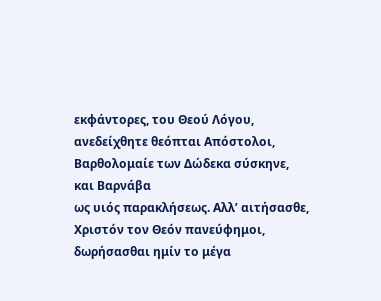εκφάντορες, του Θεού Λόγου, ανεδείχθητε θεόπται Απόστολοι,
Βαρθολομαίε των Δώδεκα σύσκηνε,
και Βαρνάβα
ως υιός παρακλήσεως. Αλλ’ αιτήσασθε, Χριστόν τον Θεόν πανεύφημοι,
δωρήσασθαι ημίν το μέγα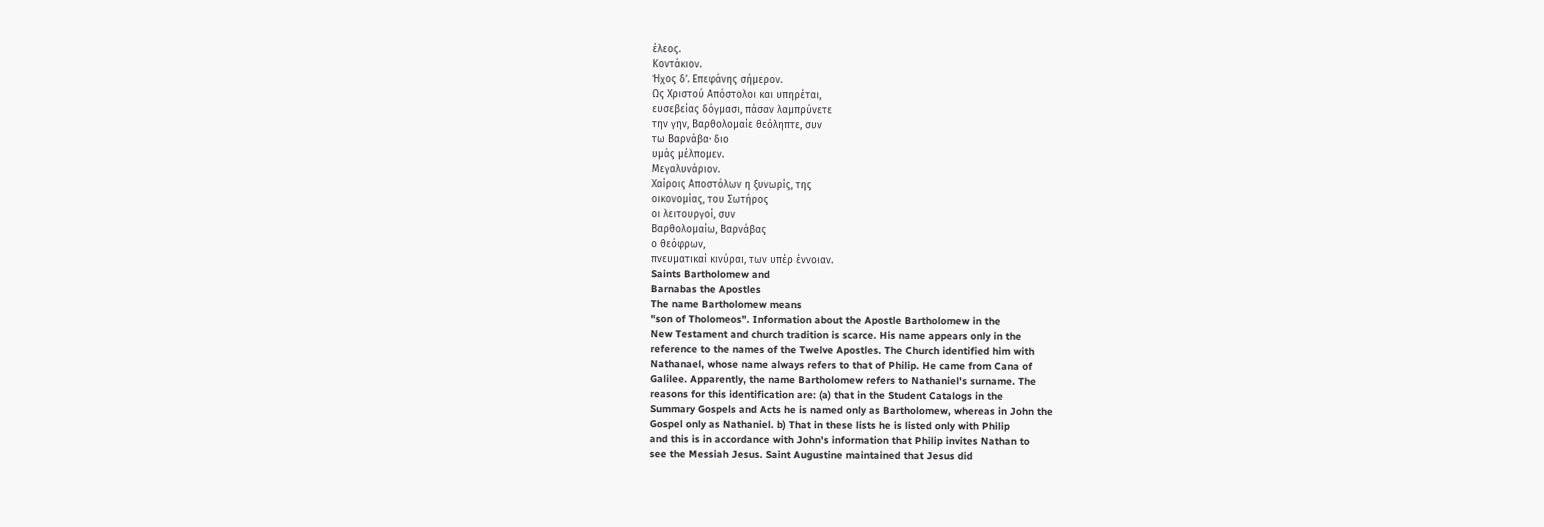έλεος.
Κοντάκιον.
Ήχος δ’. Επεφάνης σήμερον.
Ως Χριστού Απόστολοι και υπηρέται,
ευσεβείας δόγμασι, πάσαν λαμπρύνετε
την γην, Βαρθολομαίε θεόληπτε, συν
τω Βαρνάβα· διο
υμάς μέλπομεν.
Μεγαλυνάριον.
Χαίροις Αποστόλων η ξυνωρίς, της
οικονομίας, του Σωτήρος
οι λειτουργοί, συν
Βαρθολομαίω, Βαρνάβας
ο θεόφρων,
πνευματικαί κινύραι, των υπέρ έννοιαν.
Saints Bartholomew and
Barnabas the Apostles
The name Bartholomew means
"son of Tholomeos". Information about the Apostle Bartholomew in the
New Testament and church tradition is scarce. His name appears only in the
reference to the names of the Twelve Apostles. The Church identified him with
Nathanael, whose name always refers to that of Philip. He came from Cana of
Galilee. Apparently, the name Bartholomew refers to Nathaniel's surname. The
reasons for this identification are: (a) that in the Student Catalogs in the
Summary Gospels and Acts he is named only as Bartholomew, whereas in John the
Gospel only as Nathaniel. b) That in these lists he is listed only with Philip
and this is in accordance with John's information that Philip invites Nathan to
see the Messiah Jesus. Saint Augustine maintained that Jesus did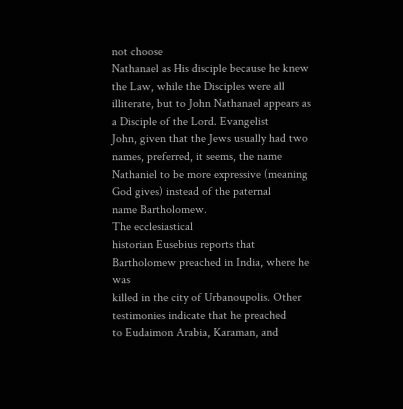not choose
Nathanael as His disciple because he knew the Law, while the Disciples were all
illiterate, but to John Nathanael appears as a Disciple of the Lord. Evangelist
John, given that the Jews usually had two names, preferred, it seems, the name
Nathaniel to be more expressive (meaning God gives) instead of the paternal
name Bartholomew.
The ecclesiastical
historian Eusebius reports that Bartholomew preached in India, where he was
killed in the city of Urbanoupolis. Other testimonies indicate that he preached
to Eudaimon Arabia, Karaman, and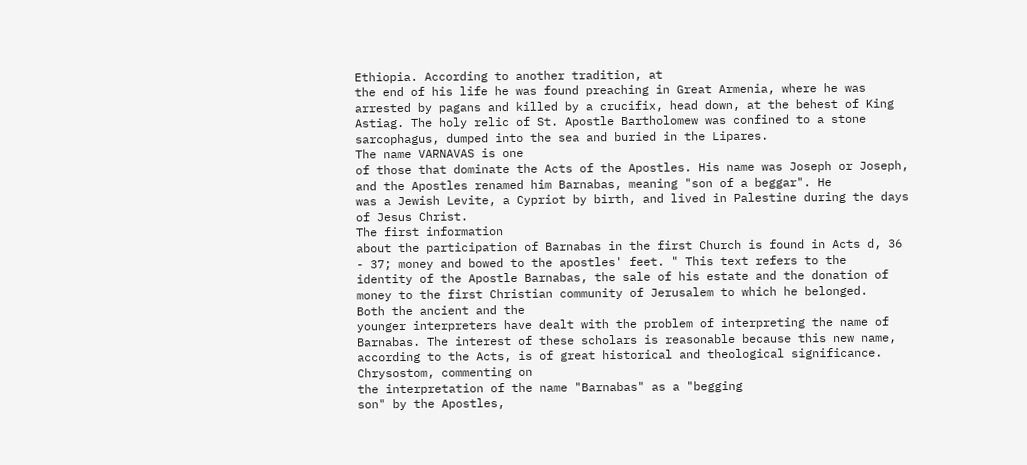Ethiopia. According to another tradition, at
the end of his life he was found preaching in Great Armenia, where he was
arrested by pagans and killed by a crucifix, head down, at the behest of King
Astiag. The holy relic of St. Apostle Bartholomew was confined to a stone
sarcophagus, dumped into the sea and buried in the Lipares.
The name VARNAVAS is one
of those that dominate the Acts of the Apostles. His name was Joseph or Joseph,
and the Apostles renamed him Barnabas, meaning "son of a beggar". He
was a Jewish Levite, a Cypriot by birth, and lived in Palestine during the days
of Jesus Christ.
The first information
about the participation of Barnabas in the first Church is found in Acts d, 36
- 37; money and bowed to the apostles' feet. " This text refers to the
identity of the Apostle Barnabas, the sale of his estate and the donation of
money to the first Christian community of Jerusalem to which he belonged.
Both the ancient and the
younger interpreters have dealt with the problem of interpreting the name of
Barnabas. The interest of these scholars is reasonable because this new name,
according to the Acts, is of great historical and theological significance.
Chrysostom, commenting on
the interpretation of the name "Barnabas" as a "begging
son" by the Apostles,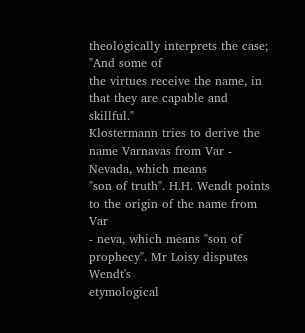theologically interprets the case; "And some of
the virtues receive the name, in that they are capable and skillful."
Klostermann tries to derive the name Varnavas from Var - Nevada, which means
"son of truth". H.H. Wendt points to the origin of the name from Var
- neva, which means "son of prophecy". Mr Loisy disputes Wendt's
etymological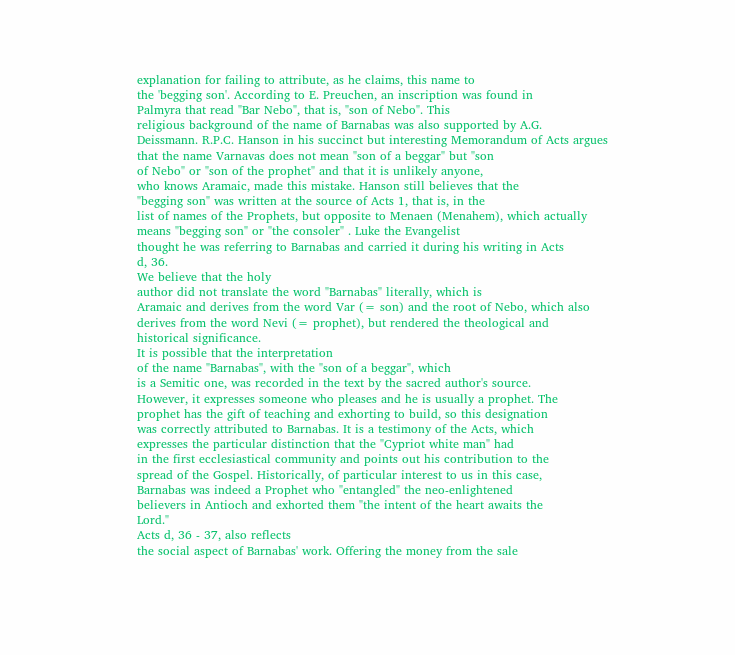explanation for failing to attribute, as he claims, this name to
the 'begging son'. According to E. Preuchen, an inscription was found in
Palmyra that read "Bar Nebo", that is, "son of Nebo". This
religious background of the name of Barnabas was also supported by A.G.
Deissmann. R.P.C. Hanson in his succinct but interesting Memorandum of Acts argues
that the name Varnavas does not mean "son of a beggar" but "son
of Nebo" or "son of the prophet" and that it is unlikely anyone,
who knows Aramaic, made this mistake. Hanson still believes that the
"begging son" was written at the source of Acts 1, that is, in the
list of names of the Prophets, but opposite to Menaen (Menahem), which actually
means "begging son" or "the consoler" . Luke the Evangelist
thought he was referring to Barnabas and carried it during his writing in Acts
d, 36.
We believe that the holy
author did not translate the word "Barnabas" literally, which is
Aramaic and derives from the word Var (= son) and the root of Nebo, which also
derives from the word Nevi (= prophet), but rendered the theological and
historical significance.
It is possible that the interpretation
of the name "Barnabas", with the "son of a beggar", which
is a Semitic one, was recorded in the text by the sacred author's source.
However, it expresses someone who pleases and he is usually a prophet. The
prophet has the gift of teaching and exhorting to build, so this designation
was correctly attributed to Barnabas. It is a testimony of the Acts, which
expresses the particular distinction that the "Cypriot white man" had
in the first ecclesiastical community and points out his contribution to the
spread of the Gospel. Historically, of particular interest to us in this case,
Barnabas was indeed a Prophet who "entangled" the neo-enlightened
believers in Antioch and exhorted them "the intent of the heart awaits the
Lord."
Acts d, 36 - 37, also reflects
the social aspect of Barnabas' work. Offering the money from the sale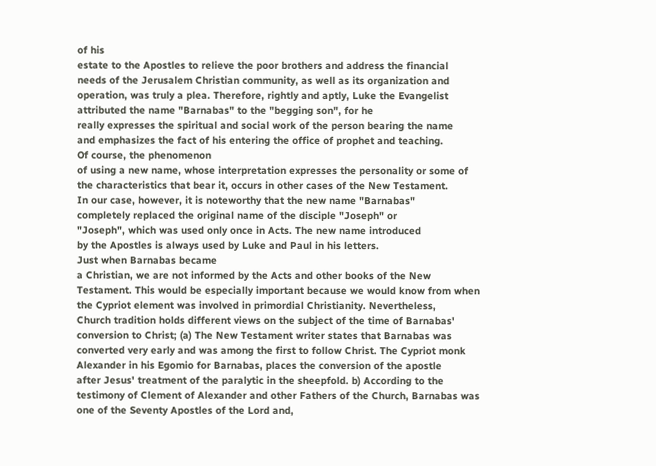of his
estate to the Apostles to relieve the poor brothers and address the financial
needs of the Jerusalem Christian community, as well as its organization and
operation, was truly a plea. Therefore, rightly and aptly, Luke the Evangelist
attributed the name "Barnabas" to the "begging son", for he
really expresses the spiritual and social work of the person bearing the name
and emphasizes the fact of his entering the office of prophet and teaching.
Of course, the phenomenon
of using a new name, whose interpretation expresses the personality or some of
the characteristics that bear it, occurs in other cases of the New Testament.
In our case, however, it is noteworthy that the new name "Barnabas"
completely replaced the original name of the disciple "Joseph" or
"Joseph", which was used only once in Acts. The new name introduced
by the Apostles is always used by Luke and Paul in his letters.
Just when Barnabas became
a Christian, we are not informed by the Acts and other books of the New
Testament. This would be especially important because we would know from when
the Cypriot element was involved in primordial Christianity. Nevertheless,
Church tradition holds different views on the subject of the time of Barnabas'
conversion to Christ; (a) The New Testament writer states that Barnabas was
converted very early and was among the first to follow Christ. The Cypriot monk
Alexander in his Egomio for Barnabas, places the conversion of the apostle
after Jesus' treatment of the paralytic in the sheepfold. b) According to the
testimony of Clement of Alexander and other Fathers of the Church, Barnabas was
one of the Seventy Apostles of the Lord and,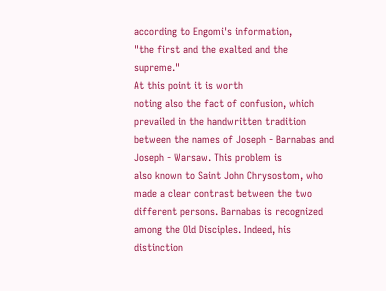according to Engomi's information,
"the first and the exalted and the supreme."
At this point it is worth
noting also the fact of confusion, which prevailed in the handwritten tradition
between the names of Joseph - Barnabas and Joseph - Warsaw. This problem is
also known to Saint John Chrysostom, who made a clear contrast between the two
different persons. Barnabas is recognized among the Old Disciples. Indeed, his
distinction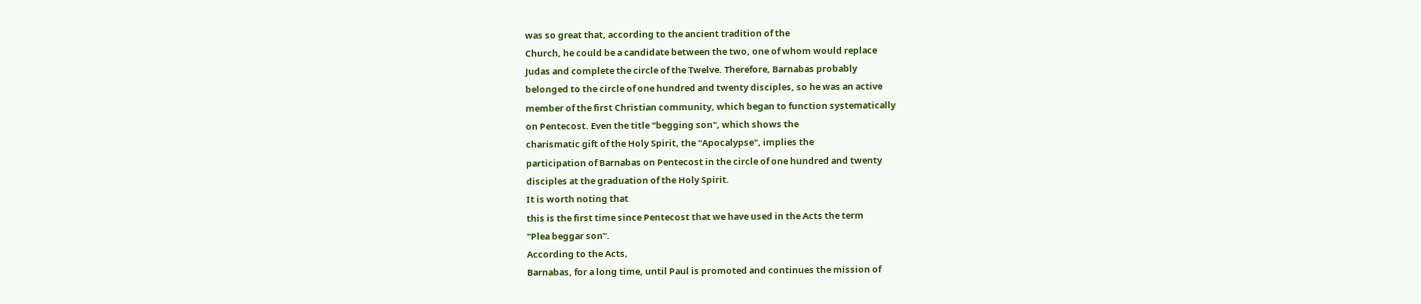was so great that, according to the ancient tradition of the
Church, he could be a candidate between the two, one of whom would replace
Judas and complete the circle of the Twelve. Therefore, Barnabas probably
belonged to the circle of one hundred and twenty disciples, so he was an active
member of the first Christian community, which began to function systematically
on Pentecost. Even the title "begging son", which shows the
charismatic gift of the Holy Spirit, the "Apocalypse", implies the
participation of Barnabas on Pentecost in the circle of one hundred and twenty
disciples at the graduation of the Holy Spirit.
It is worth noting that
this is the first time since Pentecost that we have used in the Acts the term
"Plea beggar son".
According to the Acts,
Barnabas, for a long time, until Paul is promoted and continues the mission of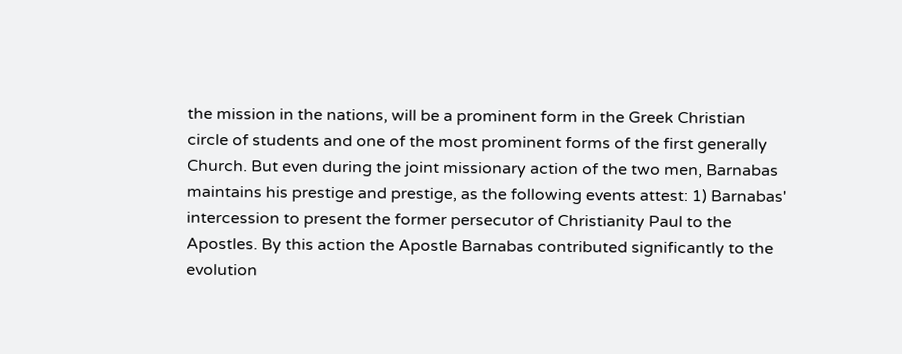the mission in the nations, will be a prominent form in the Greek Christian
circle of students and one of the most prominent forms of the first generally
Church. But even during the joint missionary action of the two men, Barnabas
maintains his prestige and prestige, as the following events attest: 1) Barnabas'
intercession to present the former persecutor of Christianity Paul to the
Apostles. By this action the Apostle Barnabas contributed significantly to the
evolution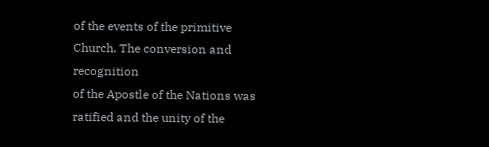of the events of the primitive Church. The conversion and recognition
of the Apostle of the Nations was ratified and the unity of the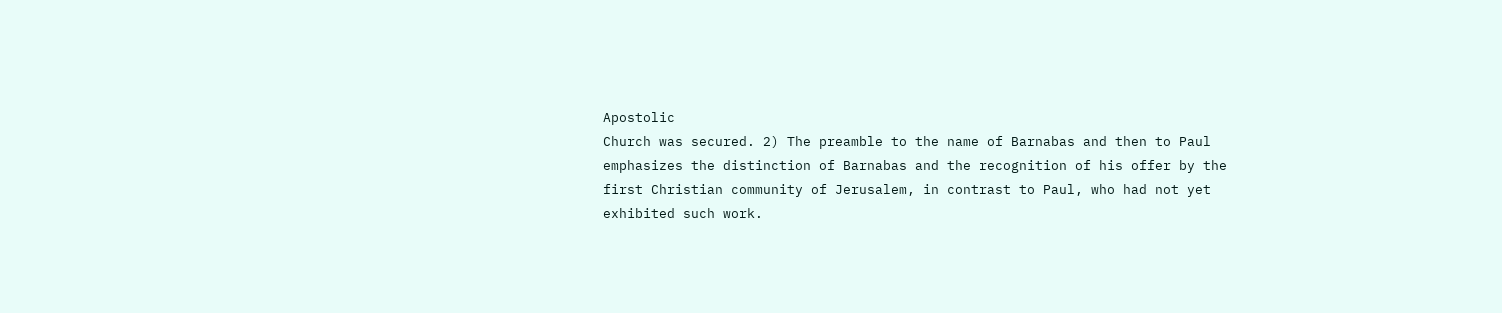Apostolic
Church was secured. 2) The preamble to the name of Barnabas and then to Paul
emphasizes the distinction of Barnabas and the recognition of his offer by the
first Christian community of Jerusalem, in contrast to Paul, who had not yet
exhibited such work.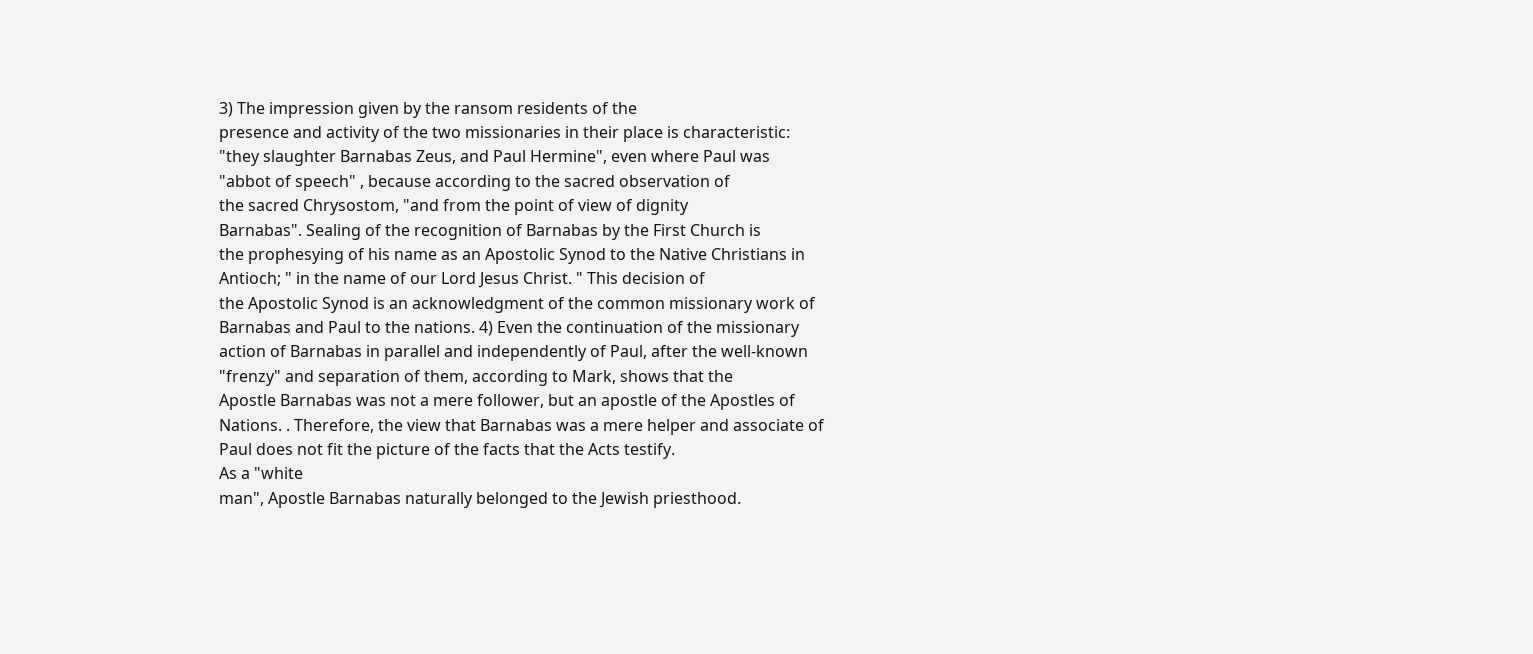3) The impression given by the ransom residents of the
presence and activity of the two missionaries in their place is characteristic:
"they slaughter Barnabas Zeus, and Paul Hermine", even where Paul was
"abbot of speech" , because according to the sacred observation of
the sacred Chrysostom, "and from the point of view of dignity
Barnabas". Sealing of the recognition of Barnabas by the First Church is
the prophesying of his name as an Apostolic Synod to the Native Christians in
Antioch; " in the name of our Lord Jesus Christ. " This decision of
the Apostolic Synod is an acknowledgment of the common missionary work of
Barnabas and Paul to the nations. 4) Even the continuation of the missionary
action of Barnabas in parallel and independently of Paul, after the well-known
"frenzy" and separation of them, according to Mark, shows that the
Apostle Barnabas was not a mere follower, but an apostle of the Apostles of
Nations. . Therefore, the view that Barnabas was a mere helper and associate of
Paul does not fit the picture of the facts that the Acts testify.
As a "white
man", Apostle Barnabas naturally belonged to the Jewish priesthood.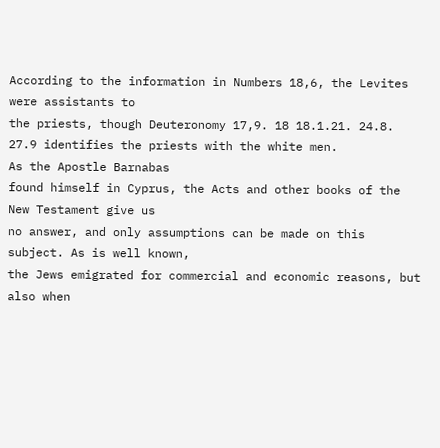According to the information in Numbers 18,6, the Levites were assistants to
the priests, though Deuteronomy 17,9. 18 18.1.21. 24.8.
27.9 identifies the priests with the white men.
As the Apostle Barnabas
found himself in Cyprus, the Acts and other books of the New Testament give us
no answer, and only assumptions can be made on this subject. As is well known,
the Jews emigrated for commercial and economic reasons, but also when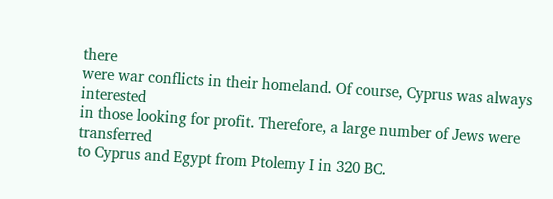there
were war conflicts in their homeland. Of course, Cyprus was always interested
in those looking for profit. Therefore, a large number of Jews were transferred
to Cyprus and Egypt from Ptolemy I in 320 BC.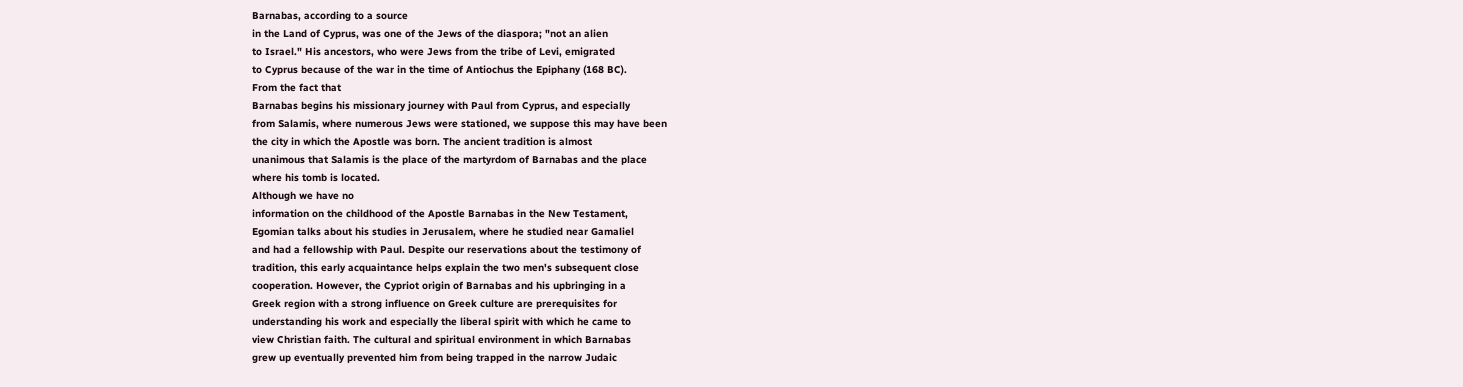Barnabas, according to a source
in the Land of Cyprus, was one of the Jews of the diaspora; "not an alien
to Israel." His ancestors, who were Jews from the tribe of Levi, emigrated
to Cyprus because of the war in the time of Antiochus the Epiphany (168 BC).
From the fact that
Barnabas begins his missionary journey with Paul from Cyprus, and especially
from Salamis, where numerous Jews were stationed, we suppose this may have been
the city in which the Apostle was born. The ancient tradition is almost
unanimous that Salamis is the place of the martyrdom of Barnabas and the place
where his tomb is located.
Although we have no
information on the childhood of the Apostle Barnabas in the New Testament,
Egomian talks about his studies in Jerusalem, where he studied near Gamaliel
and had a fellowship with Paul. Despite our reservations about the testimony of
tradition, this early acquaintance helps explain the two men's subsequent close
cooperation. However, the Cypriot origin of Barnabas and his upbringing in a
Greek region with a strong influence on Greek culture are prerequisites for
understanding his work and especially the liberal spirit with which he came to
view Christian faith. The cultural and spiritual environment in which Barnabas
grew up eventually prevented him from being trapped in the narrow Judaic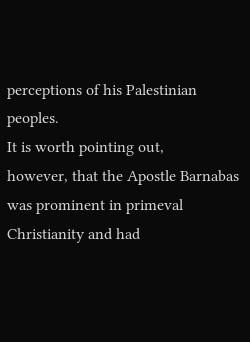perceptions of his Palestinian peoples.
It is worth pointing out,
however, that the Apostle Barnabas was prominent in primeval Christianity and had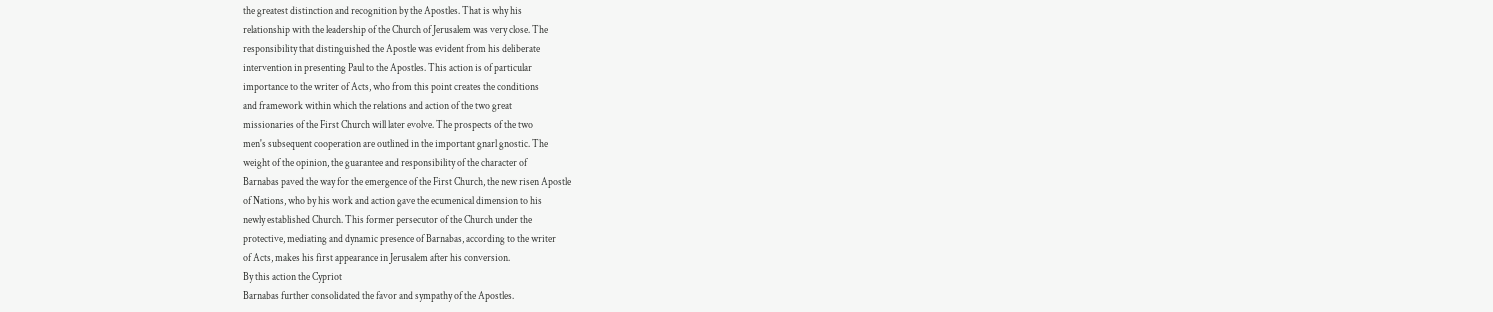the greatest distinction and recognition by the Apostles. That is why his
relationship with the leadership of the Church of Jerusalem was very close. The
responsibility that distinguished the Apostle was evident from his deliberate
intervention in presenting Paul to the Apostles. This action is of particular
importance to the writer of Acts, who from this point creates the conditions
and framework within which the relations and action of the two great
missionaries of the First Church will later evolve. The prospects of the two
men's subsequent cooperation are outlined in the important gnarl gnostic. The
weight of the opinion, the guarantee and responsibility of the character of
Barnabas paved the way for the emergence of the First Church, the new risen Apostle
of Nations, who by his work and action gave the ecumenical dimension to his
newly established Church. This former persecutor of the Church under the
protective, mediating and dynamic presence of Barnabas, according to the writer
of Acts, makes his first appearance in Jerusalem after his conversion.
By this action the Cypriot
Barnabas further consolidated the favor and sympathy of the Apostles.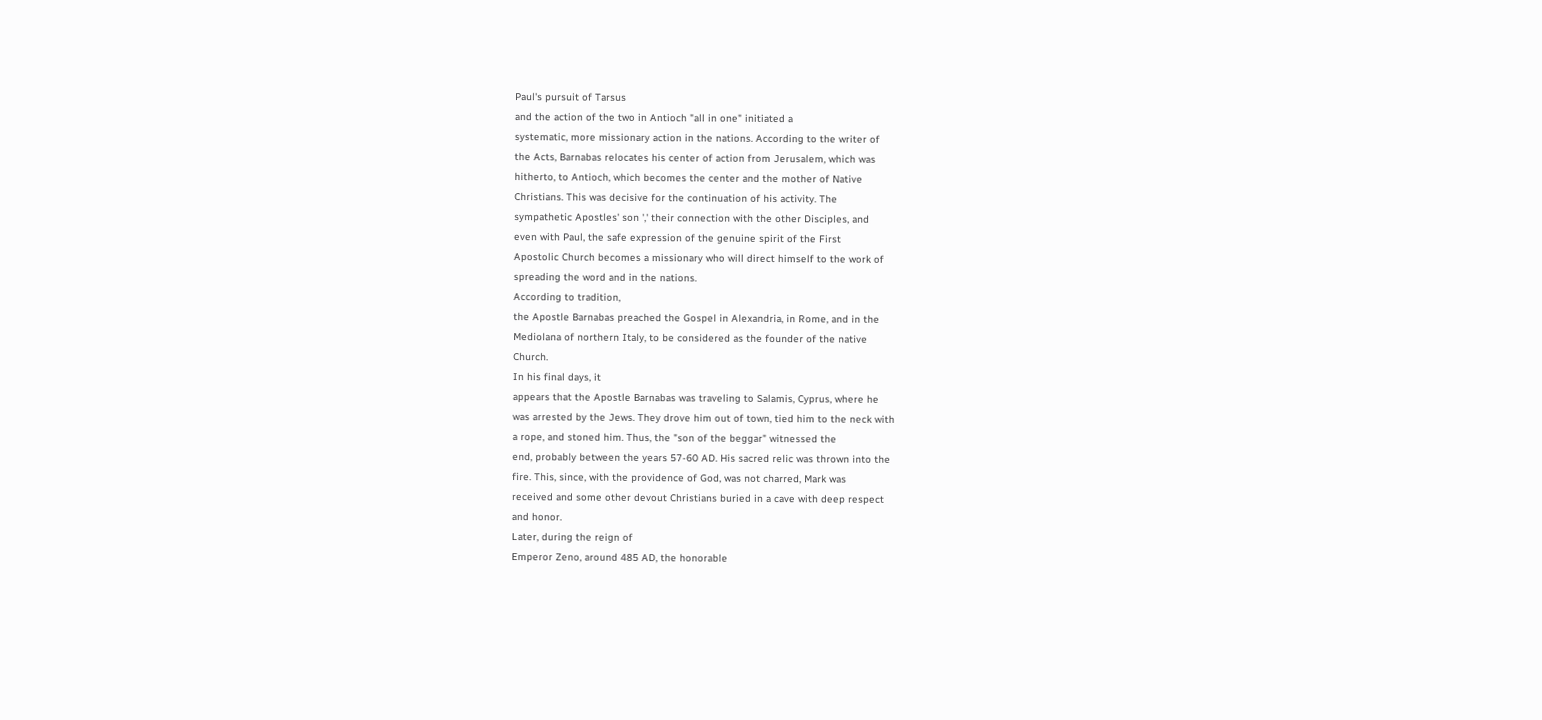Paul's pursuit of Tarsus
and the action of the two in Antioch "all in one" initiated a
systematic, more missionary action in the nations. According to the writer of
the Acts, Barnabas relocates his center of action from Jerusalem, which was
hitherto, to Antioch, which becomes the center and the mother of Native
Christians. This was decisive for the continuation of his activity. The
sympathetic Apostles' son ',' their connection with the other Disciples, and
even with Paul, the safe expression of the genuine spirit of the First
Apostolic Church becomes a missionary who will direct himself to the work of
spreading the word and in the nations.
According to tradition,
the Apostle Barnabas preached the Gospel in Alexandria, in Rome, and in the
Mediolana of northern Italy, to be considered as the founder of the native
Church.
In his final days, it
appears that the Apostle Barnabas was traveling to Salamis, Cyprus, where he
was arrested by the Jews. They drove him out of town, tied him to the neck with
a rope, and stoned him. Thus, the "son of the beggar" witnessed the
end, probably between the years 57-60 AD. His sacred relic was thrown into the
fire. This, since, with the providence of God, was not charred, Mark was
received and some other devout Christians buried in a cave with deep respect
and honor.
Later, during the reign of
Emperor Zeno, around 485 AD, the honorable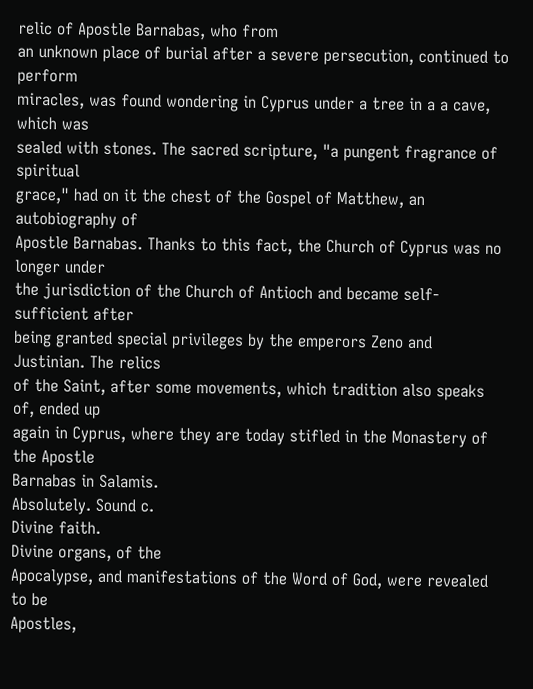relic of Apostle Barnabas, who from
an unknown place of burial after a severe persecution, continued to perform
miracles, was found wondering in Cyprus under a tree in a a cave, which was
sealed with stones. The sacred scripture, "a pungent fragrance of spiritual
grace," had on it the chest of the Gospel of Matthew, an autobiography of
Apostle Barnabas. Thanks to this fact, the Church of Cyprus was no longer under
the jurisdiction of the Church of Antioch and became self-sufficient after
being granted special privileges by the emperors Zeno and Justinian. The relics
of the Saint, after some movements, which tradition also speaks of, ended up
again in Cyprus, where they are today stifled in the Monastery of the Apostle
Barnabas in Salamis.
Absolutely. Sound c.
Divine faith.
Divine organs, of the
Apocalypse, and manifestations of the Word of God, were revealed to be
Apostles,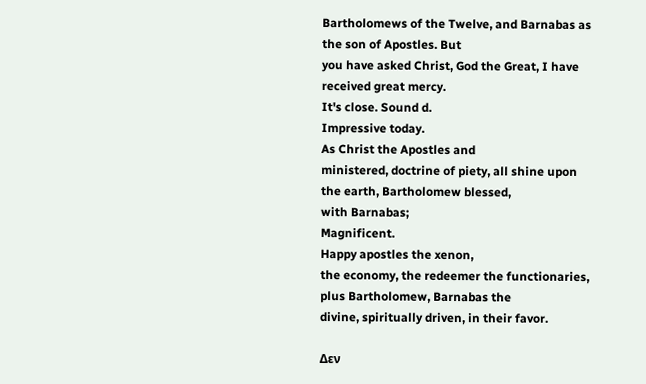Bartholomews of the Twelve, and Barnabas as the son of Apostles. But
you have asked Christ, God the Great, I have received great mercy.
It's close. Sound d.
Impressive today.
As Christ the Apostles and
ministered, doctrine of piety, all shine upon the earth, Bartholomew blessed,
with Barnabas;
Magnificent.
Happy apostles the xenon,
the economy, the redeemer the functionaries, plus Bartholomew, Barnabas the
divine, spiritually driven, in their favor.

Δεν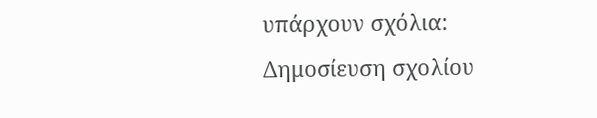υπάρχουν σχόλια:
Δημοσίευση σχολίου